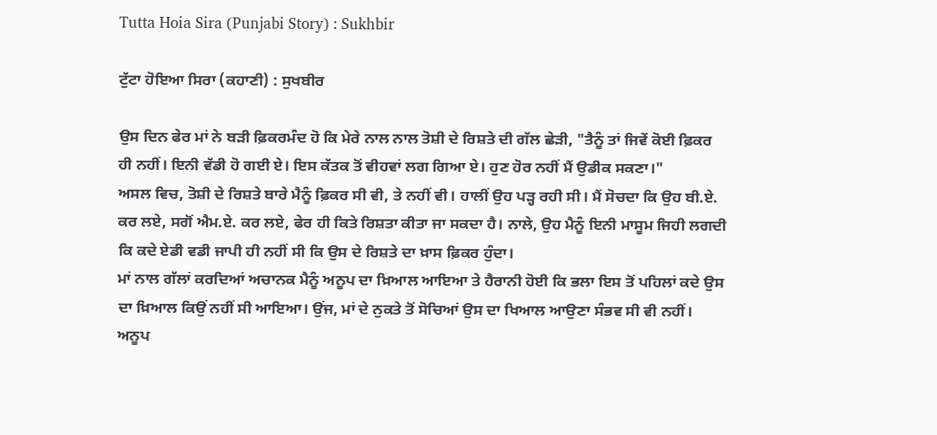Tutta Hoia Sira (Punjabi Story) : Sukhbir

ਟੁੱਟਾ ਹੋਇਆ ਸਿਰਾ (ਕਹਾਣੀ) : ਸੁਖਬੀਰ

ਉਸ ਦਿਨ ਫੇਰ ਮਾਂ ਨੇ ਬੜੀ ਫ਼ਿਕਰਮੰਦ ਹੋ ਕਿ ਮੇਰੇ ਨਾਲ ਨਾਲ ਤੋਸ਼ੀ ਦੇ ਰਿਸ਼ਤੇ ਦੀ ਗੱਲ ਛੇੜੀ, "ਤੈਨੂੰ ਤਾਂ ਜਿਵੇਂ ਕੋਈ ਫ਼ਿਕਰ ਹੀ ਨਹੀਂ। ਇਨੀ ਵੱਡੀ ਹੋ ਗਈ ਏ। ਇਸ ਕੱਤਕ ਤੋਂ ਵੀਹਵਾਂ ਲਗ ਗਿਆ ਏ। ਹੁਣ ਹੋਰ ਨਹੀਂ ਮੈਂ ਉਡੀਕ ਸਕਣਾ।"
ਅਸਲ ਵਿਚ, ਤੋਸ਼ੀ ਦੇ ਰਿਸ਼ਤੇ ਬਾਰੇ ਮੈਨੂੰ ਫ਼ਿਕਰ ਸੀ ਵੀ, ਤੇ ਨਹੀਂ ਵੀ। ਹਾਲੀਂ ਉਹ ਪੜ੍ਹ ਰਹੀ ਸੀ। ਮੈਂ ਸੋਚਦਾ ਕਿ ਉਹ ਬੀ.ਏ. ਕਰ ਲਏ, ਸਗੋਂ ਐਮ.ਏ. ਕਰ ਲਏ, ਫੇਰ ਹੀ ਕਿਤੇ ਰਿਸ਼ਤਾ ਕੀਤਾ ਜਾ ਸਕਦਾ ਹੈ। ਨਾਲੇ, ਉਹ ਮੈਨੂੰ ਇਨੀ ਮਾਸੂਮ ਜਿਹੀ ਲਗਦੀ ਕਿ ਕਦੇ ਏਡੀ ਵਡੀ ਜਾਪੀ ਹੀ ਨਹੀਂ ਸੀ ਕਿ ਉਸ ਦੇ ਰਿਸ਼ਤੇ ਦਾ ਖ਼ਾਸ ਫ਼ਿਕਰ ਹੁੰਦਾ।
ਮਾਂ ਨਾਲ ਗੱਲਾਂ ਕਰਦਿਆਂ ਅਚਾਨਕ ਮੈਨੂੰ ਅਨੂਪ ਦਾ ਖ਼ਿਆਲ ਆਇਆ ਤੇ ਹੈਰਾਨੀ ਹੋਈ ਕਿ ਭਲਾ ਇਸ ਤੋਂ ਪਹਿਲਾਂ ਕਦੇ ਉਸ ਦਾ ਖ਼ਿਆਲ ਕਿਉਂ ਨਹੀਂ ਸੀ ਆਇਆ। ਉਂਜ, ਮਾਂ ਦੇ ਨੁਕਤੇ ਤੋਂ ਸੋਚਿਆਂ ਉਸ ਦਾ ਖਿਆਲ ਆਉਣਾ ਸੰਭਵ ਸੀ ਵੀ ਨਹੀਂ।
ਅਨੂਪ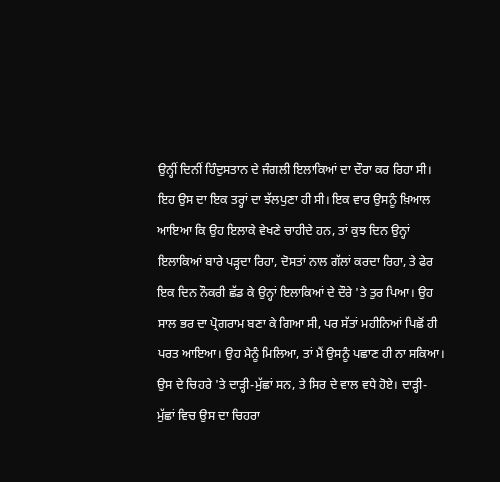ਉਨ੍ਹੀਂ ਦਿਨੀਂ ਹਿੰਦੁਸਤਾਨ ਦੇ ਜੰਗਲੀ ਇਲਾਕਿਆਂ ਦਾ ਦੌਰਾ ਕਰ ਰਿਹਾ ਸੀ। ਇਹ ਉਸ ਦਾ ਇਕ ਤਰ੍ਹਾਂ ਦਾ ਝੱਲਪੁਣਾ ਹੀ ਸੀ। ਇਕ ਵਾਰ ਉਸਨੂੰ ਖ਼ਿਆਲ ਆਇਆ ਕਿ ਉਹ ਇਲਾਕੇ ਵੇਖਣੇ ਚਾਹੀਦੇ ਹਨ, ਤਾਂ ਕੁਝ ਦਿਨ ਉਨ੍ਹਾਂ ਇਲਾਕਿਆਂ ਬਾਰੇ ਪੜ੍ਹਦਾ ਰਿਹਾ, ਦੋਸਤਾਂ ਨਾਲ ਗੱਲਾਂ ਕਰਦਾ ਰਿਹਾ, ਤੇ ਫੇਰ ਇਕ ਦਿਨ ਨੌਕਰੀ ਛੱਡ ਕੇ ਉਨ੍ਹਾਂ ਇਲਾਕਿਆਂ ਦੇ ਦੌਰੇ 'ਤੇ ਤੁਰ ਪਿਆ। ਉਹ ਸਾਲ ਭਰ ਦਾ ਪ੍ਰੋਗਰਾਮ ਬਣਾ ਕੇ ਗਿਆ ਸੀ, ਪਰ ਸੱਤਾਂ ਮਹੀਨਿਆਂ ਪਿਛੋਂ ਹੀ ਪਰਤ ਆਇਆ। ਉਹ ਮੈਨੂੰ ਮਿਲਿਆ, ਤਾਂ ਮੈਂ ਉਸਨੂੰ ਪਛਾਣ ਹੀ ਨਾ ਸਕਿਆ। ਉਸ ਦੇ ਚਿਹਰੇ 'ਤੇ ਦਾੜ੍ਹੀ-ਮੁੱਛਾਂ ਸਨ, ਤੇ ਸਿਰ ਦੇ ਵਾਲ ਵਧੇ ਹੋਏ। ਦਾੜ੍ਹੀ-ਮੁੱਛਾਂ ਵਿਚ ਉਸ ਦਾ ਚਿਹਰਾ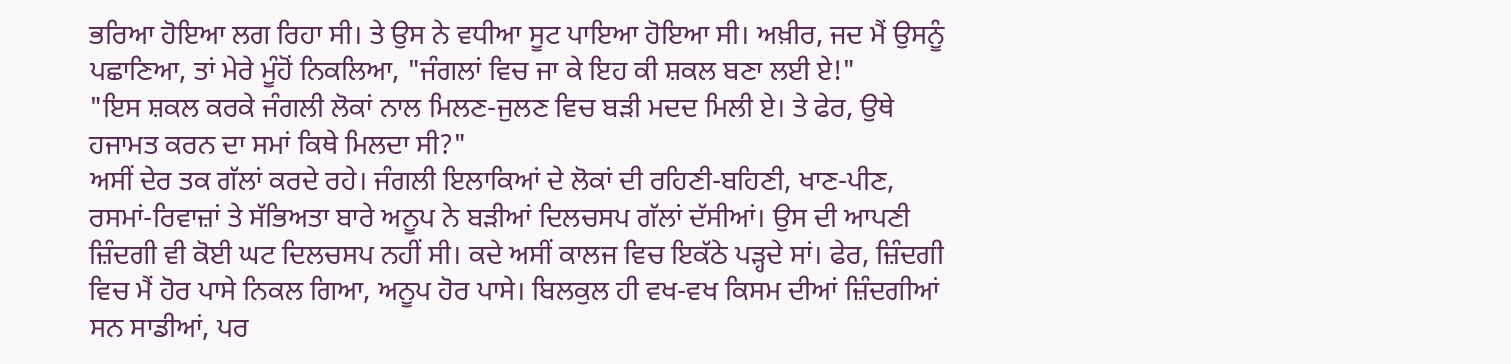ਭਰਿਆ ਹੋਇਆ ਲਗ ਰਿਹਾ ਸੀ। ਤੇ ਉਸ ਨੇ ਵਧੀਆ ਸੂਟ ਪਾਇਆ ਹੋਇਆ ਸੀ। ਅਖ਼ੀਰ, ਜਦ ਮੈਂ ਉਸਨੂੰ ਪਛਾਣਿਆ, ਤਾਂ ਮੇਰੇ ਮੂੰਹੋਂ ਨਿਕਲਿਆ, "ਜੰਗਲਾਂ ਵਿਚ ਜਾ ਕੇ ਇਹ ਕੀ ਸ਼ਕਲ ਬਣਾ ਲਈ ਏ!"
"ਇਸ ਸ਼ਕਲ ਕਰਕੇ ਜੰਗਲੀ ਲੋਕਾਂ ਨਾਲ ਮਿਲਣ-ਜੁਲਣ ਵਿਚ ਬੜੀ ਮਦਦ ਮਿਲੀ ਏ। ਤੇ ਫੇਰ, ਉਥੇ ਹਜਾਮਤ ਕਰਨ ਦਾ ਸਮਾਂ ਕਿਥੇ ਮਿਲਦਾ ਸੀ?"
ਅਸੀਂ ਦੇਰ ਤਕ ਗੱਲਾਂ ਕਰਦੇ ਰਹੇ। ਜੰਗਲੀ ਇਲਾਕਿਆਂ ਦੇ ਲੋਕਾਂ ਦੀ ਰਹਿਣੀ-ਬਹਿਣੀ, ਖਾਣ-ਪੀਣ, ਰਸਮਾਂ-ਰਿਵਾਜ਼ਾਂ ਤੇ ਸੱਭਿਅਤਾ ਬਾਰੇ ਅਨੂਪ ਨੇ ਬੜੀਆਂ ਦਿਲਚਸਪ ਗੱਲਾਂ ਦੱਸੀਆਂ। ਉਸ ਦੀ ਆਪਣੀ ਜ਼ਿੰਦਗੀ ਵੀ ਕੋਈ ਘਟ ਦਿਲਚਸਪ ਨਹੀਂ ਸੀ। ਕਦੇ ਅਸੀਂ ਕਾਲਜ ਵਿਚ ਇਕੱਠੇ ਪੜ੍ਹਦੇ ਸਾਂ। ਫੇਰ, ਜ਼ਿੰਦਗੀ ਵਿਚ ਮੈਂ ਹੋਰ ਪਾਸੇ ਨਿਕਲ ਗਿਆ, ਅਨੂਪ ਹੋਰ ਪਾਸੇ। ਬਿਲਕੁਲ ਹੀ ਵਖ-ਵਖ ਕਿਸਮ ਦੀਆਂ ਜ਼ਿੰਦਗੀਆਂ ਸਨ ਸਾਡੀਆਂ, ਪਰ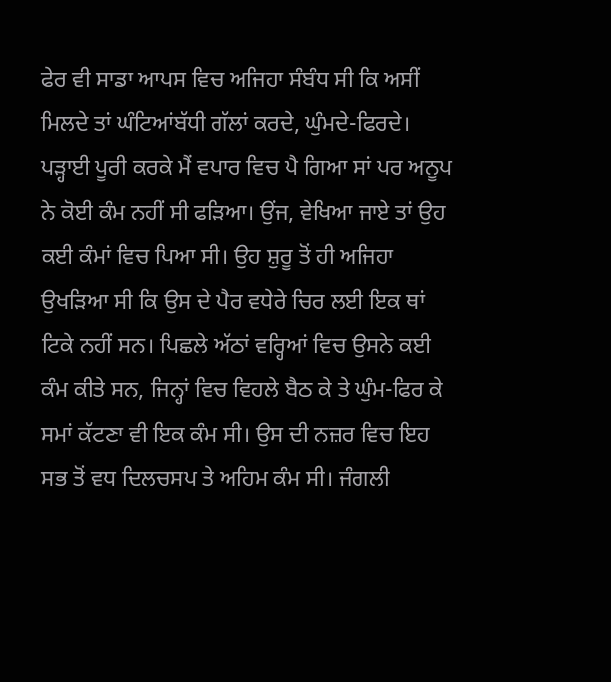ਫੇਰ ਵੀ ਸਾਡਾ ਆਪਸ ਵਿਚ ਅਜਿਹਾ ਸੰਬੰਧ ਸੀ ਕਿ ਅਸੀਂ ਮਿਲਦੇ ਤਾਂ ਘੰਟਿਆਂਬੱਧੀ ਗੱਲਾਂ ਕਰਦੇ, ਘੁੰਮਦੇ-ਫਿਰਦੇ। ਪੜ੍ਹਾਈ ਪੂਰੀ ਕਰਕੇ ਮੈਂ ਵਪਾਰ ਵਿਚ ਪੈ ਗਿਆ ਸਾਂ ਪਰ ਅਨੂਪ ਨੇ ਕੋਈ ਕੰਮ ਨਹੀਂ ਸੀ ਫੜਿਆ। ਉਂਜ, ਵੇਖਿਆ ਜਾਏ ਤਾਂ ਉਹ ਕਈ ਕੰਮਾਂ ਵਿਚ ਪਿਆ ਸੀ। ਉਹ ਸ਼ੁਰੂ ਤੋਂ ਹੀ ਅਜਿਹਾ ਉਖੜਿਆ ਸੀ ਕਿ ਉਸ ਦੇ ਪੈਰ ਵਧੇਰੇ ਚਿਰ ਲਈ ਇਕ ਥਾਂ ਟਿਕੇ ਨਹੀਂ ਸਨ। ਪਿਛਲੇ ਅੱਠਾਂ ਵਰ੍ਹਿਆਂ ਵਿਚ ਉਸਨੇ ਕਈ ਕੰਮ ਕੀਤੇ ਸਨ, ਜਿਨ੍ਹਾਂ ਵਿਚ ਵਿਹਲੇ ਬੈਠ ਕੇ ਤੇ ਘੁੰਮ-ਫਿਰ ਕੇ ਸਮਾਂ ਕੱਟਣਾ ਵੀ ਇਕ ਕੰਮ ਸੀ। ਉਸ ਦੀ ਨਜ਼ਰ ਵਿਚ ਇਹ ਸਭ ਤੋਂ ਵਧ ਦਿਲਚਸਪ ਤੇ ਅਹਿਮ ਕੰਮ ਸੀ। ਜੰਗਲੀ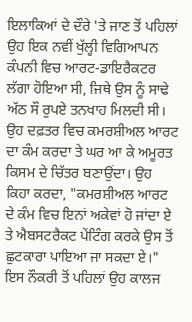ਇਲਾਕਿਆਂ ਦੇ ਦੌਰੇ 'ਤੇ ਜਾਣ ਤੋਂ ਪਹਿਲਾਂ ਉਹ ਇਕ ਨਵੀਂ ਖੁੱਲ੍ਹੀ ਵਿਗਿਆਪਨ ਕੰਪਨੀ ਵਿਚ ਆਰਟ-ਡਾਇਰੈਕਟਰ ਲੱਗਾ ਹੋਇਆ ਸੀ, ਜਿਥੇ ਉਸ ਨੂੰ ਸਾਢੇ ਅੱਠ ਸੌ ਰੁਪਏ ਤਨਖਾਹ ਮਿਲਦੀ ਸੀ। ਉਹ ਦਫ਼ਤਰ ਵਿਚ ਕਮਰਸ਼ੀਅਲ ਆਰਟ ਦਾ ਕੰਮ ਕਰਦਾ ਤੇ ਘਰ ਆ ਕੇ ਅਮੂਰਤ ਕਿਸਮ ਦੇ ਚਿੱਤਰ ਬਣਾਉਂਦਾ। ਉਹ ਕਿਹਾ ਕਰਦਾ, "ਕਮਰਸ਼ੀਅਲ ਆਰਟ ਦੇ ਕੰਮ ਵਿਚ ਇਨਾਂ ਅਕੇਵਾਂ ਹੋ ਜਾਂਦਾ ਏ ਤੇ ਐਬਸਟਰੈਕਟ ਪੇਂਟਿੰਗ ਕਰਕੇ ਉਸ ਤੋਂ ਛੁਟਕਾਰਾ ਪਾਇਆ ਜਾ ਸਕਦਾ ਏ।"
ਇਸ ਨੌਕਰੀ ਤੋਂ ਪਹਿਲਾਂ ਉਹ ਕਾਲਜ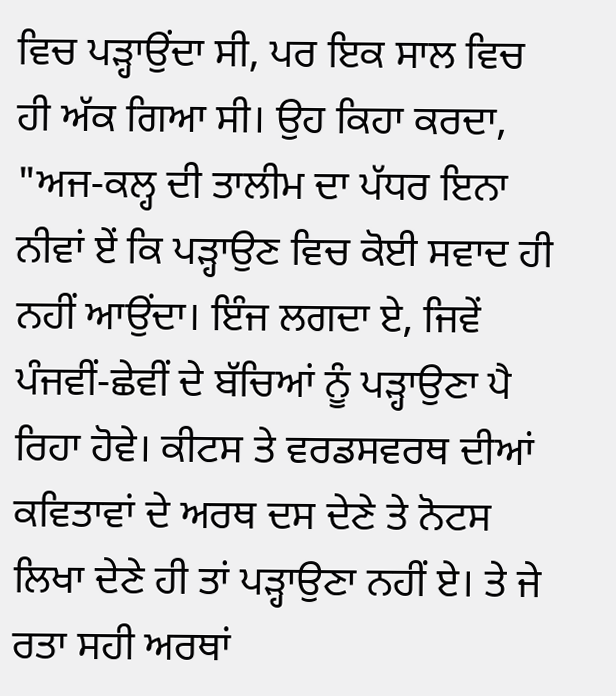ਵਿਚ ਪੜ੍ਹਾਉਂਦਾ ਸੀ, ਪਰ ਇਕ ਸਾਲ ਵਿਚ ਹੀ ਅੱਕ ਗਿਆ ਸੀ। ਉਹ ਕਿਹਾ ਕਰਦਾ, "ਅਜ-ਕਲ੍ਹ ਦੀ ਤਾਲੀਮ ਦਾ ਪੱਧਰ ਇਨਾ ਨੀਵਾਂ ਏਂ ਕਿ ਪੜ੍ਹਾਉਣ ਵਿਚ ਕੋਈ ਸਵਾਦ ਹੀ ਨਹੀਂ ਆਉਂਦਾ। ਇੰਜ ਲਗਦਾ ਏ, ਜਿਵੇਂ ਪੰਜਵੀਂ-ਛੇਵੀਂ ਦੇ ਬੱਚਿਆਂ ਨੂੰ ਪੜ੍ਹਾਉਣਾ ਪੈ ਰਿਹਾ ਹੋਵੇ। ਕੀਟਸ ਤੇ ਵਰਡਸਵਰਥ ਦੀਆਂ ਕਵਿਤਾਵਾਂ ਦੇ ਅਰਥ ਦਸ ਦੇਣੇ ਤੇ ਨੋਟਸ ਲਿਖਾ ਦੇਣੇ ਹੀ ਤਾਂ ਪੜ੍ਹਾਉਣਾ ਨਹੀਂ ਏ। ਤੇ ਜੇ ਰਤਾ ਸਹੀ ਅਰਥਾਂ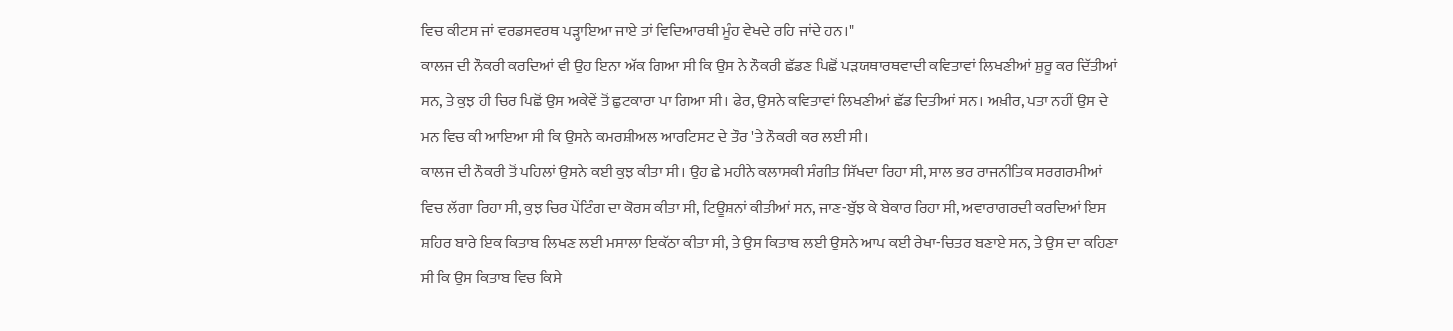ਵਿਚ ਕੀਟਸ ਜਾਂ ਵਰਡਸਵਰਥ ਪੜ੍ਹਾਇਆ ਜਾਏ ਤਾਂ ਵਿਦਿਆਰਥੀ ਮੂੰਹ ਵੇਖਦੇ ਰਹਿ ਜਾਂਦੇ ਹਨ।"
ਕਾਲਜ ਦੀ ਨੌਕਰੀ ਕਰਦਿਆਂ ਵੀ ਉਹ ਇਨਾ ਅੱਕ ਗਿਆ ਸੀ ਕਿ ਉਸ ਨੇ ਨੌਕਰੀ ਛੱਡਣ ਪਿਛੋਂ ਪੜਯਥਾਰਥਵਾਦੀ ਕਵਿਤਾਵਾਂ ਲਿਖਣੀਆਂ ਸ਼ੁਰੂ ਕਰ ਦਿੱਤੀਆਂ ਸਨ, ਤੇ ਕੁਝ ਹੀ ਚਿਰ ਪਿਛੋਂ ਉਸ ਅਕੇਵੇਂ ਤੋਂ ਛੁਟਕਾਰਾ ਪਾ ਗਿਆ ਸੀ। ਫੇਰ, ਉਸਨੇ ਕਵਿਤਾਵਾਂ ਲਿਖਣੀਆਂ ਛੱਡ ਦਿਤੀਆਂ ਸਨ। ਅਖ਼ੀਰ, ਪਤਾ ਨਹੀਂ ਉਸ ਦੇ ਮਨ ਵਿਚ ਕੀ ਆਇਆ ਸੀ ਕਿ ਉਸਨੇ ਕਮਰਸ਼ੀਅਲ ਆਰਟਿਸਟ ਦੇ ਤੌਰ 'ਤੇ ਨੌਕਰੀ ਕਰ ਲਈ ਸੀ।
ਕਾਲਜ ਦੀ ਨੌਕਰੀ ਤੋਂ ਪਹਿਲਾਂ ਉਸਨੇ ਕਈ ਕੁਝ ਕੀਤਾ ਸੀ। ਉਹ ਛੇ ਮਹੀਨੇ ਕਲਾਸਕੀ ਸੰਗੀਤ ਸਿੱਖਦਾ ਰਿਹਾ ਸੀ, ਸਾਲ ਭਰ ਰਾਜਨੀਤਿਕ ਸਰਗਰਮੀਆਂ ਵਿਚ ਲੱਗਾ ਰਿਹਾ ਸੀ, ਕੁਝ ਚਿਰ ਪੇਂਟਿੰਗ ਦਾ ਕੋਰਸ ਕੀਤਾ ਸੀ, ਟਿਊਸ਼ਨਾਂ ਕੀਤੀਆਂ ਸਨ, ਜਾਣ-ਬੁੱਝ ਕੇ ਬੇਕਾਰ ਰਿਹਾ ਸੀ, ਅਵਾਰਾਗਰਦੀ ਕਰਦਿਆਂ ਇਸ ਸ਼ਹਿਰ ਬਾਰੇ ਇਕ ਕਿਤਾਬ ਲਿਖਣ ਲਈ ਮਸਾਲਾ ਇਕੱਠਾ ਕੀਤਾ ਸੀ, ਤੇ ਉਸ ਕਿਤਾਬ ਲਈ ਉਸਨੇ ਆਪ ਕਈ ਰੇਖਾ-ਚਿਤਰ ਬਣਾਏ ਸਨ, ਤੇ ਉਸ ਦਾ ਕਹਿਣਾ ਸੀ ਕਿ ਉਸ ਕਿਤਾਬ ਵਿਚ ਕਿਸੇ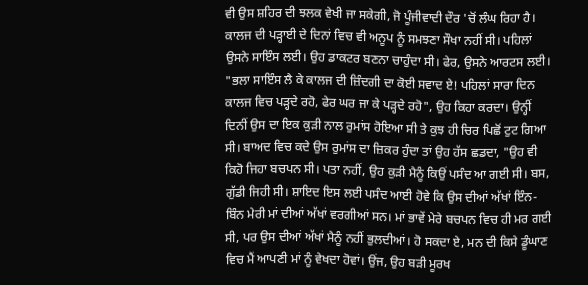ਵੀ ਉਸ ਸ਼ਹਿਰ ਦੀ ਝਲਕ ਵੇਖੀ ਜਾ ਸਕੇਗੀ, ਜੋ ਪੂੰਜੀਵਾਦੀ ਦੌਰ 'ਚੋਂ ਲੰਘ ਰਿਹਾ ਹੈ।
ਕਾਲਜ ਦੀ ਪੜ੍ਹਾਈ ਦੇ ਦਿਨਾਂ ਵਿਚ ਵੀ ਅਨੂਪ ਨੂੰ ਸਮਝਣਾ ਸੌਖਾ ਨਹੀਂ ਸੀ। ਪਹਿਲਾਂ ਉਸਨੇ ਸਾਇੰਸ ਲਈ। ਉਹ ਡਾਕਟਰ ਬਣਨਾ ਚਾਹੁੰਦਾ ਸੀ। ਫੇਰ, ਉਸਨੇ ਆਰਟਸ ਲਈ। "ਭਲਾ ਸਾਇੰਸ ਲੈ ਕੇ ਕਾਲਜ ਦੀ ਜ਼ਿੰਦਗੀ ਦਾ ਕੋਈ ਸਵਾਦ ਏ! ਪਹਿਲਾਂ ਸਾਰਾ ਦਿਨ ਕਾਲਜ ਵਿਚ ਪੜ੍ਹਦੇ ਰਹੋ, ਫੇਰ ਘਰ ਜਾ ਕੇ ਪੜ੍ਹਦੇ ਰਹੋ", ਉਹ ਕਿਹਾ ਕਰਦਾ। ਉਨ੍ਹੀਂ ਦਿਨੀਂ ਉਸ ਦਾ ਇਕ ਕੁੜੀ ਨਾਲ ਰੁਮਾਂਸ ਹੋਇਆ ਸੀ ਤੇ ਕੁਝ ਹੀ ਚਿਰ ਪਿਛੋਂ ਟੁਟ ਗਿਆ ਸੀ। ਬਾਅਦ ਵਿਚ ਕਦੇ ਉਸ ਰੁਮਾਂਸ ਦਾ ਜ਼ਿਕਰ ਹੁੰਦਾ ਤਾਂ ਉਹ ਹੱਸ ਛਡਦਾ, "ਉਹ ਵੀ ਕਿਹੋ ਜਿਹਾ ਬਚਪਨ ਸੀ। ਪਤਾ ਨਹੀਂ, ਉਹ ਕੁੜੀ ਮੈਨੂੰ ਕਿਉਂ ਪਸੰਦ ਆ ਗਈ ਸੀ। ਬਸ, ਗੁੱਡੀ ਜਿਹੀ ਸੀ। ਸ਼ਾਇਦ ਇਸ ਲਈ ਪਸੰਦ ਆਈ ਹੋਵੇ ਕਿ ਉਸ ਦੀਆਂ ਅੱਖਾਂ ਇੰਨ-ਬਿੰਨ ਮੇਰੀ ਮਾਂ ਦੀਆਂ ਅੱਖਾਂ ਵਰਗੀਆਂ ਸਨ। ਮਾਂ ਭਾਵੇਂ ਮੇਰੇ ਬਚਪਨ ਵਿਚ ਹੀ ਮਰ ਗਈ ਸੀ, ਪਰ ਉਸ ਦੀਆਂ ਅੱਖਾਂ ਮੈਨੂੰ ਨਹੀਂ ਭੁਲਦੀਆਂ। ਹੋ ਸਕਦਾ ਏ, ਮਨ ਦੀ ਕਿਸੇ ਡੂੰਘਾਣ ਵਿਚ ਮੈਂ ਆਪਣੀ ਮਾਂ ਨੂੰ ਵੇਖਦਾ ਹੋਵਾਂ। ਉਂਜ, ਉਹ ਬੜੀ ਮੂਰਖ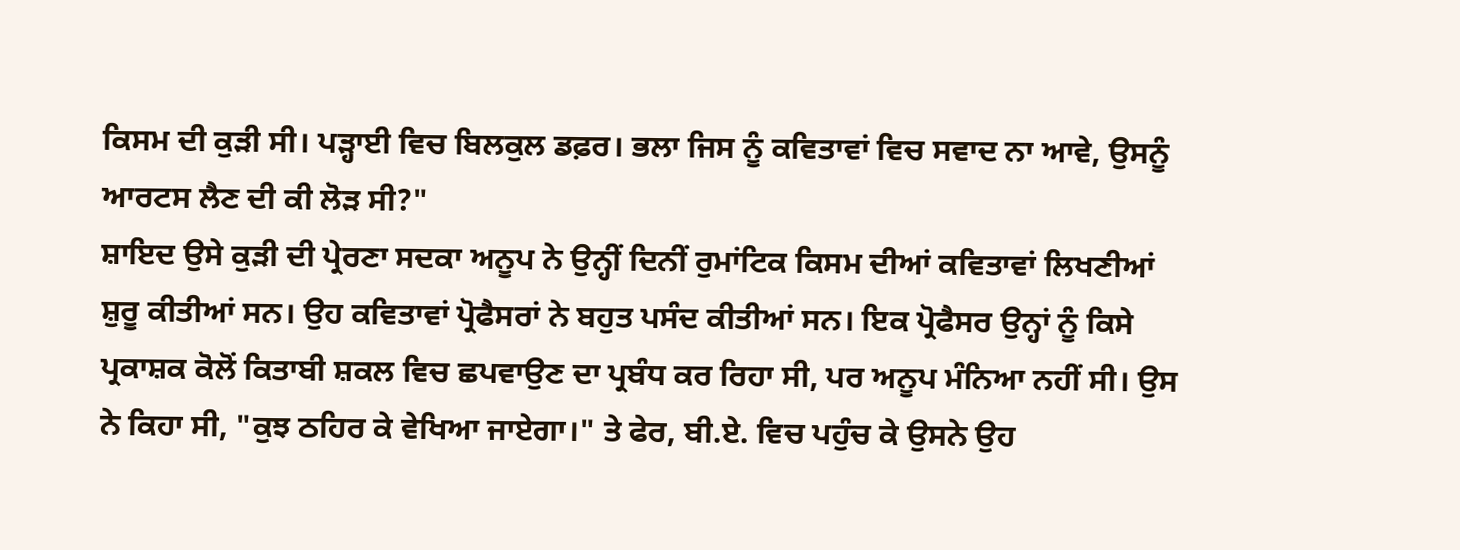ਕਿਸਮ ਦੀ ਕੁੜੀ ਸੀ। ਪੜ੍ਹਾਈ ਵਿਚ ਬਿਲਕੁਲ ਡਫ਼ਰ। ਭਲਾ ਜਿਸ ਨੂੰ ਕਵਿਤਾਵਾਂ ਵਿਚ ਸਵਾਦ ਨਾ ਆਵੇ, ਉਸਨੂੰ ਆਰਟਸ ਲੈਣ ਦੀ ਕੀ ਲੋੜ ਸੀ?"
ਸ਼ਾਇਦ ਉਸੇ ਕੁੜੀ ਦੀ ਪ੍ਰੇਰਣਾ ਸਦਕਾ ਅਨੂਪ ਨੇ ਉਨ੍ਹੀਂ ਦਿਨੀਂ ਰੁਮਾਂਟਿਕ ਕਿਸਮ ਦੀਆਂ ਕਵਿਤਾਵਾਂ ਲਿਖਣੀਆਂ ਸ਼ੁਰੂ ਕੀਤੀਆਂ ਸਨ। ਉਹ ਕਵਿਤਾਵਾਂ ਪ੍ਰੋਫੈਸਰਾਂ ਨੇ ਬਹੁਤ ਪਸੰਦ ਕੀਤੀਆਂ ਸਨ। ਇਕ ਪ੍ਰੋਫੈਸਰ ਉਨ੍ਹਾਂ ਨੂੰ ਕਿਸੇ ਪ੍ਰਕਾਸ਼ਕ ਕੋਲੋਂ ਕਿਤਾਬੀ ਸ਼ਕਲ ਵਿਚ ਛਪਵਾਉਣ ਦਾ ਪ੍ਰਬੰਧ ਕਰ ਰਿਹਾ ਸੀ, ਪਰ ਅਨੂਪ ਮੰਨਿਆ ਨਹੀਂ ਸੀ। ਉਸ ਨੇ ਕਿਹਾ ਸੀ, "ਕੁਝ ਠਹਿਰ ਕੇ ਵੇਖਿਆ ਜਾਏਗਾ।" ਤੇ ਫੇਰ, ਬੀ.ਏ. ਵਿਚ ਪਹੁੰਚ ਕੇ ਉਸਨੇ ਉਹ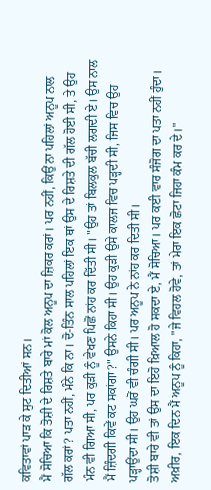ਕਵਿਤਾਵਾਂ ਪਾੜ ਕੇ ਸੁਟ ਦਿਤੀਆਂ ਸਨ।
ਮੈਂ ਸੋਚਿਆ ਕਿ ਤੋਸ਼ੀ ਦੇ ਰਿਸ਼ਤੇ ਬਾਰੇ ਮਾਂ ਕੋਲ ਅਨੂਪ ਦਾ ਜ਼ਿਕਰ ਕਰਾਂ। ਪਰ ਨਹੀਂ, ਕਿਉਂ ਨਾ ਪਹਿਲਾਂ ਅਨੂਪ ਨਾਲ ਗੱਲ ਕਰਾਂ? ਪਤਾ ਨਹੀਂ, ਮੰਨੇ ਕਿ ਨਾ। ਦੋ-ਤਿੰਨ ਸਾਲ ਪਹਿਲਾਂ ਇਕ ਥਾਂ ਉਸ ਦੇ ਰਿਸ਼ਤੇ ਦੀ ਗੱਲ ਹੋਈ ਸੀ, ਤੇ ਉਹ ਮੰਨ ਵੀ ਗਿਆ ਸੀ, ਪਰ ਕੁੜੀ ਨੂੰ ਵੇਖਣ ਪਿਛੋਂ ਨਾਂਹ ਕਰ ਦਿੱਤੀ ਸੀ। "ਉਹ ਤਾਂ ਬਿਲਕੁਲ ਬੱਚੀ ਲਗਦੀ ਏ। ਉਸ ਨਾਲ ਮੈਂ ਜ਼ਿੰਦਗੀ ਕਿਵੇਂ ਕਟ ਸਕਾਂਗਾ?" ਉਸਨੇ ਕਿਹਾ ਸੀ। ਉਹ ਕੁੜੀ ਉਸੇ ਕਾਲਜ ਵਿਚ ਪੜ੍ਹਦੀ ਸੀ, ਜਿਸ ਵਿਚ ਉਹ ਪੜ੍ਹਾਉਂਦਾ ਸੀ। ਉਹ ਘਰੋਂ ਵੀ ਚੰਗੀ ਸੀ। ਪਰ ਅਨੂਪ ਨੇ ਨਾਂਹ ਕਰ ਦਿਤੀ ਸੀ।
ਤੋਸ਼ੀ ਬਾਰੇ ਵੀ ਤਾਂ ਉਸ ਦਾ ਇਹੋ ਖ਼ਿਆਲ ਹੋ ਸਕਦਾ ਏ, ਮੈਂ ਸੋਚਿਆ। ਪਰ ਕਈ ਵਾਰ ਸੰਜੋਗ ਦਾ ਪਤਾ ਨਹੀਂ ਹੁੰਦਾ। ਅਖ਼ੀਰ, ਇਕ ਦਿਨ ਮੈਂ ਅਨੂਪ ਨੂੰ ਕਿਹਾ, "ਜੇ ਵਿਹਲ ਹੋਵੇ, ਤਾਂ ਮੇਰਾ ਇਕ ਛੋਟਾ ਜਿਹਾ ਕੰਮ ਕਰ ਦੇ।"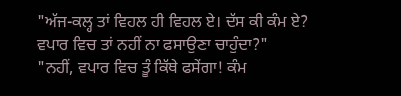"ਅੱਜ-ਕਲ੍ਹ ਤਾਂ ਵਿਹਲ ਹੀ ਵਿਹਲ ਏ। ਦੱਸ ਕੀ ਕੰਮ ਏ? ਵਪਾਰ ਵਿਚ ਤਾਂ ਨਹੀਂ ਨਾ ਫਸਾਉਣਾ ਚਾਹੁੰਦਾ?"
"ਨਹੀਂ, ਵਪਾਰ ਵਿਚ ਤੂੰ ਕਿੱਥੇ ਫਸੇਂਗਾ! ਕੰਮ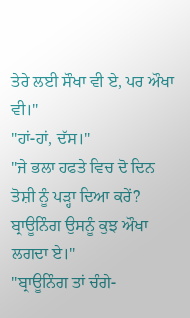ਤੇਰੇ ਲਈ ਸੌਖਾ ਵੀ ਏ, ਪਰ ਔਖਾ ਵੀ।"
"ਹਾਂ-ਹਾਂ, ਦੱਸ।"
"ਜੇ ਭਲਾ ਹਫਤੇ ਵਿਚ ਦੋ ਦਿਨ ਤੋਸ਼ੀ ਨੂੰ ਪੜ੍ਹਾ ਦਿਆ ਕਰੇਂ? ਬ੍ਰਾਊਨਿੰਗ ਉਸਨੂੰ ਕੁਝ ਔਖਾ ਲਗਦਾ ਏ।"
"ਬ੍ਰਾਊਨਿੰਗ ਤਾਂ ਚੰਗੇ-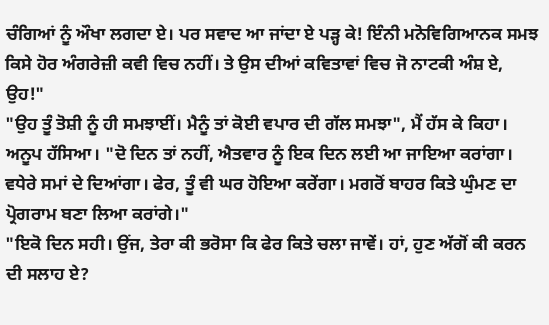ਚੰਗਿਆਂ ਨੂੰ ਔਖਾ ਲਗਦਾ ਏ। ਪਰ ਸਵਾਦ ਆ ਜਾਂਦਾ ਏ ਪੜ੍ਹ ਕੇ! ਇੰਨੀ ਮਨੋਵਿਗਿਆਨਕ ਸਮਝ ਕਿਸੇ ਹੋਰ ਅੰਗਰੇਜ਼ੀ ਕਵੀ ਵਿਚ ਨਹੀਂ। ਤੇ ਉਸ ਦੀਆਂ ਕਵਿਤਾਵਾਂ ਵਿਚ ਜੋ ਨਾਟਕੀ ਅੰਸ਼ ਏ, ਉਹ!"
"ਉਹ ਤੂੰ ਤੋਸ਼ੀ ਨੂੰ ਹੀ ਸਮਝਾਈਂ। ਮੈਨੂੰ ਤਾਂ ਕੋਈ ਵਪਾਰ ਦੀ ਗੱਲ ਸਮਝਾ", ਮੈਂ ਹੱਸ ਕੇ ਕਿਹਾ।
ਅਨੂਪ ਹੱਸਿਆ। "ਦੋ ਦਿਨ ਤਾਂ ਨਹੀਂ, ਐਤਵਾਰ ਨੂੰ ਇਕ ਦਿਨ ਲਈ ਆ ਜਾਇਆ ਕਰਾਂਗਾ। ਵਧੇਰੇ ਸਮਾਂ ਦੇ ਦਿਆਂਗਾ। ਫੇਰ, ਤੂੰ ਵੀ ਘਰ ਹੋਇਆ ਕਰੇਂਗਾ। ਮਗਰੋਂ ਬਾਹਰ ਕਿਤੇ ਘੁੰਮਣ ਦਾ ਪ੍ਰੋਗਰਾਮ ਬਣਾ ਲਿਆ ਕਰਾਂਗੇ।"
"ਇਕੋ ਦਿਨ ਸਹੀ। ਉਂਜ, ਤੇਰਾ ਕੀ ਭਰੋਸਾ ਕਿ ਫੇਰ ਕਿਤੇ ਚਲਾ ਜਾਵੇਂ। ਹਾਂ, ਹੁਣ ਅੱਗੋਂ ਕੀ ਕਰਨ ਦੀ ਸਲਾਹ ਏ?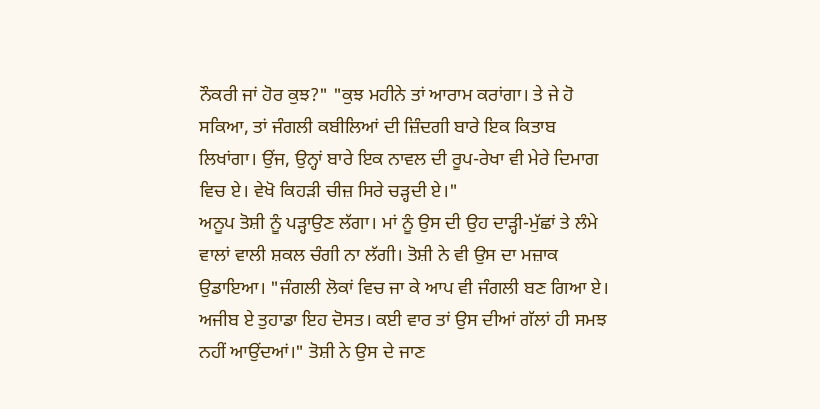ਨੌਕਰੀ ਜਾਂ ਹੋਰ ਕੁਝ?" "ਕੁਝ ਮਹੀਨੇ ਤਾਂ ਆਰਾਮ ਕਰਾਂਗਾ। ਤੇ ਜੇ ਹੋ ਸਕਿਆ, ਤਾਂ ਜੰਗਲੀ ਕਬੀਲਿਆਂ ਦੀ ਜ਼ਿੰਦਗੀ ਬਾਰੇ ਇਕ ਕਿਤਾਬ ਲਿਖਾਂਗਾ। ਉਂਜ, ਉਨ੍ਹਾਂ ਬਾਰੇ ਇਕ ਨਾਵਲ ਦੀ ਰੂਪ-ਰੇਖਾ ਵੀ ਮੇਰੇ ਦਿਮਾਗ ਵਿਚ ਏ। ਵੇਖੋ ਕਿਹੜੀ ਚੀਜ਼ ਸਿਰੇ ਚੜ੍ਹਦੀ ਏ।"
ਅਨੂਪ ਤੋਸ਼ੀ ਨੂੰ ਪੜ੍ਹਾਉਣ ਲੱਗਾ। ਮਾਂ ਨੂੰ ਉਸ ਦੀ ਉਹ ਦਾੜ੍ਹੀ-ਮੁੱਛਾਂ ਤੇ ਲੰਮੇ ਵਾਲਾਂ ਵਾਲੀ ਸ਼ਕਲ ਚੰਗੀ ਨਾ ਲੱਗੀ। ਤੋਸ਼ੀ ਨੇ ਵੀ ਉਸ ਦਾ ਮਜ਼ਾਕ ਉਡਾਇਆ। "ਜੰਗਲੀ ਲੋਕਾਂ ਵਿਚ ਜਾ ਕੇ ਆਪ ਵੀ ਜੰਗਲੀ ਬਣ ਗਿਆ ਏ। ਅਜੀਬ ਏ ਤੁਹਾਡਾ ਇਹ ਦੋਸਤ। ਕਈ ਵਾਰ ਤਾਂ ਉਸ ਦੀਆਂ ਗੱਲਾਂ ਹੀ ਸਮਝ ਨਹੀਂ ਆਉਂਦਆਂ।" ਤੋਸ਼ੀ ਨੇ ਉਸ ਦੇ ਜਾਣ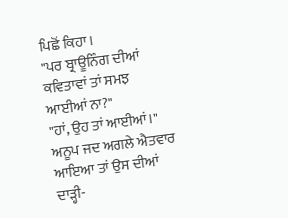ਪਿਛੋਂ ਕਿਹਾ।
"ਪਰ ਬ੍ਰਾਊਨਿੰਗ ਦੀਆਂ ਕਵਿਤਾਵਾਂ ਤਾਂ ਸਮਝ ਆਈਆਂ ਨਾ?"
"ਹਾਂ, ਉਹ ਤਾਂ ਆਈਆਂ।"
ਅਨੂਪ ਜਦ ਅਗਲੇ ਐਤਵਾਰ ਆਇਆ ਤਾਂ ਉਸ ਦੀਆਂ ਦਾੜ੍ਹੀ-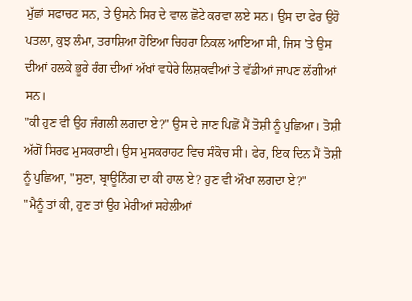ਮੁੱਛਾਂ ਸਫਾਚਟ ਸਨ, ਤੇ ਉਸਨੇ ਸਿਰ ਦੇ ਵਾਲ ਛੋਟੇ ਕਰਵਾ ਲਏ ਸਨ। ਉਸ ਦਾ ਫੇਰ ਉਹੋ ਪਤਲਾ, ਕੁਝ ਲੰਮਾ, ਤਰਾਸ਼ਿਆ ਹੋਇਆ ਚਿਹਰਾ ਨਿਕਲ ਆਇਆ ਸੀ, ਜਿਸ 'ਤੇ ਉਸ ਦੀਆਂ ਹਲਕੇ ਭੂਰੇ ਰੰਗ ਦੀਆਂ ਅੱਖਾਂ ਵਧੇਰੇ ਲਿਸ਼ਕਵੀਆਂ ਤੇ ਵੱਡੀਆਂ ਜਾਪਣ ਲੱਗੀਆਂ ਸਨ।
"ਕੀ ਹੁਣ ਵੀ ਉਹ ਜੰਗਲੀ ਲਗਦਾ ਏ?" ਉਸ ਦੇ ਜਾਣ ਪਿਛੋਂ ਮੈਂ ਤੋਸ਼ੀ ਨੂੰ ਪੁਛਿਆ। ਤੋਸ਼ੀ ਅੱਗੋਂ ਸਿਰਫ ਮੁਸਕਰਾਈ। ਉਸ ਮੁਸਕਰਾਹਟ ਵਿਚ ਸੰਕੋਚ ਸੀ। ਫੇਰ, ਇਕ ਦਿਨ ਮੈਂ ਤੋਸ਼ੀ ਨੂੰ ਪੁਛਿਆ, "ਸੁਣਾ, ਬ੍ਰਾਊਨਿੰਗ ਦਾ ਕੀ ਹਾਲ ਏ? ਹੁਣ ਵੀ ਔਖਾ ਲਗਦਾ ਏ?"
"ਮੈਨੂੰ ਤਾਂ ਕੀ, ਹੁਣ ਤਾਂ ਉਹ ਮੇਰੀਆਂ ਸਹੇਲੀਆਂ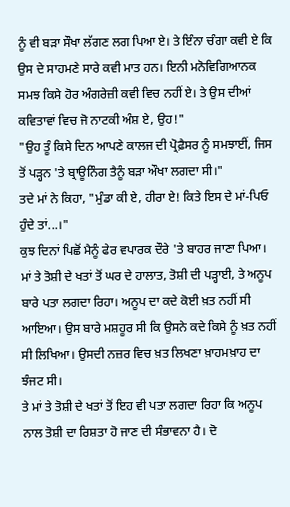ਨੂੰ ਵੀ ਬੜਾ ਸੌਖਾ ਲੱਗਣ ਲਗ ਪਿਆ ਏ। ਤੇ ਇੰਨਾ ਚੰਗਾ ਕਵੀ ਏ ਕਿ ਉਸ ਦੇ ਸਾਹਮਣੇ ਸਾਰੇ ਕਵੀ ਮਾਤ ਹਨ। ਇਨੀ ਮਨੋਵਿਗਿਆਨਕ ਸਮਝ ਕਿਸੇ ਹੋਰ ਅੰਗਰੇਜ਼ੀ ਕਵੀ ਵਿਚ ਨਹੀਂ ਏ। ਤੇ ਉਸ ਦੀਆਂ ਕਵਿਤਾਵਾਂ ਵਿਚ ਜੋ ਨਾਟਕੀ ਅੰਸ਼ ਏ, ਉਹ!"
"ਉਹ ਤੂੰ ਕਿਸੇ ਦਿਨ ਆਪਣੇ ਕਾਲਜ ਦੀ ਪ੍ਰੋਫ਼ੈਸਰ ਨੂੰ ਸਮਝਾਈਂ, ਜਿਸ ਤੋਂ ਪੜ੍ਹਨ 'ਤੇ ਬ੍ਰਾਊਨਿੰਗ ਤੈਨੂੰ ਬੜਾ ਔਖਾ ਲਗਦਾ ਸੀ।"
ਤਦੇ ਮਾਂ ਨੇ ਕਿਹਾ, "ਮੁੰਡਾ ਕੀ ਏ, ਹੀਰਾ ਏ! ਕਿਤੇ ਇਸ ਦੇ ਮਾਂ-ਪਿਓ ਹੁੰਦੇ ਤਾਂ...।"
ਕੁਝ ਦਿਨਾਂ ਪਿਛੋਂ ਮੈਨੂੰ ਫੇਰ ਵਪਾਰਕ ਦੌਰੇ 'ਤੇ ਬਾਹਰ ਜਾਣਾ ਪਿਆ।
ਮਾਂ ਤੇ ਤੋਸ਼ੀ ਦੇ ਖਤਾਂ ਤੋਂ ਘਰ ਦੇ ਹਾਲਾਤ, ਤੋਸ਼ੀ ਦੀ ਪੜ੍ਹਾਈ, ਤੇ ਅਨੂਪ ਬਾਰੇ ਪਤਾ ਲਗਦਾ ਰਿਹਾ। ਅਨੂਪ ਦਾ ਕਦੇ ਕੋਈ ਖ਼ਤ ਨਹੀਂ ਸੀ ਆਇਆ। ਉਸ ਬਾਰੇ ਮਸ਼ਹੂਰ ਸੀ ਕਿ ਉਸਨੇ ਕਦੇ ਕਿਸੇ ਨੂੰ ਖ਼ਤ ਨਹੀਂ ਸੀ ਲਿਖਿਆ। ਉਸਦੀ ਨਜ਼ਰ ਵਿਚ ਖ਼ਤ ਲਿਖਣਾ ਖ਼ਾਹਮਖ਼ਾਹ ਦਾ ਝੰਜਟ ਸੀ।
ਤੇ ਮਾਂ ਤੇ ਤੋਸ਼ੀ ਦੇ ਖਤਾਂ ਤੋਂ ਇਹ ਵੀ ਪਤਾ ਲਗਦਾ ਰਿਹਾ ਕਿ ਅਨੂਪ ਨਾਲ ਤੋਸ਼ੀ ਦਾ ਰਿਸ਼ਤਾ ਹੋ ਜਾਣ ਦੀ ਸੰਭਾਵਨਾ ਹੈ। ਦੋ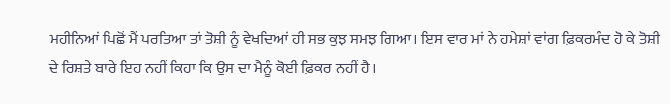ਮਹੀਨਿਆਂ ਪਿਛੋਂ ਮੈਂ ਪਰਤਿਆ ਤਾਂ ਤੋਸ਼ੀ ਨੂੰ ਵੇਖਦਿਆਂ ਹੀ ਸਭ ਕੁਝ ਸਮਝ ਗਿਆ। ਇਸ ਵਾਰ ਮਾਂ ਨੇ ਹਮੇਸ਼ਾਂ ਵਾਂਗ ਫ਼ਿਕਰਮੰਦ ਹੋ ਕੇ ਤੋਸ਼ੀ ਦੇ ਰਿਸ਼ਤੇ ਬਾਰੇ ਇਹ ਨਹੀਂ ਕਿਹਾ ਕਿ ਉਸ ਦਾ ਮੈਨੂੰ ਕੋਈ ਫ਼ਿਕਰ ਨਹੀਂ ਹੈ।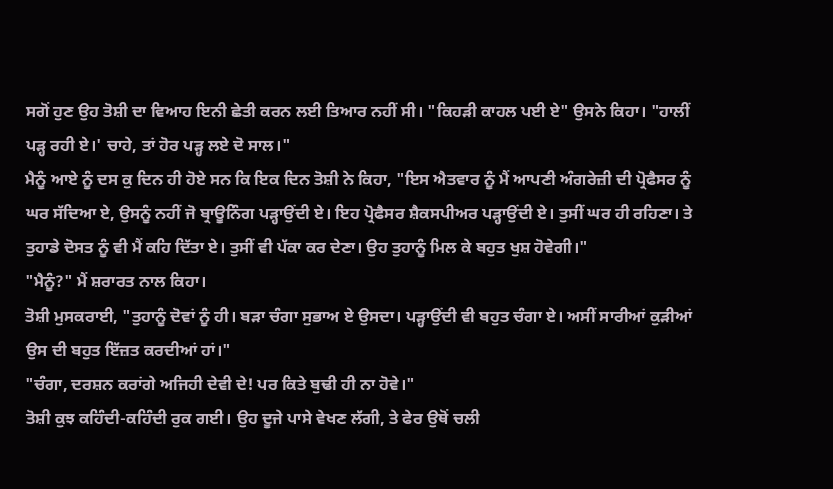ਸਗੋਂ ਹੁਣ ਉਹ ਤੋਸ਼ੀ ਦਾ ਵਿਆਹ ਇਨੀ ਛੇਤੀ ਕਰਨ ਲਈ ਤਿਆਰ ਨਹੀਂ ਸੀ। "ਕਿਹੜੀ ਕਾਹਲ ਪਈ ਏ" ਉਸਨੇ ਕਿਹਾ। "ਹਾਲੀਂ ਪੜ੍ਹ ਰਹੀ ਏ।' ਚਾਹੇ, ਤਾਂ ਹੋਰ ਪੜ੍ਹ ਲਏ ਦੋ ਸਾਲ।"
ਮੈਨੂੰ ਆਏ ਨੂੰ ਦਸ ਕੁ ਦਿਨ ਹੀ ਹੋਏ ਸਨ ਕਿ ਇਕ ਦਿਨ ਤੋਸ਼ੀ ਨੇ ਕਿਹਾ, "ਇਸ ਐਤਵਾਰ ਨੂੰ ਮੈਂ ਆਪਣੀ ਅੰਗਰੇਜ਼ੀ ਦੀ ਪ੍ਰੋਫੈਸਰ ਨੂੰ ਘਰ ਸੱਦਿਆ ਏ, ਉਸਨੂੰ ਨਹੀਂ ਜੋ ਬ੍ਰਾਊਨਿੰਗ ਪੜ੍ਹਾਉਂਦੀ ਏ। ਇਹ ਪ੍ਰੋਫੈਸਰ ਸ਼ੈਕਸਪੀਅਰ ਪੜ੍ਹਾਉਂਦੀ ਏ। ਤੁਸੀਂ ਘਰ ਹੀ ਰਹਿਣਾ। ਤੇ ਤੁਹਾਡੇ ਦੋਸਤ ਨੂੰ ਵੀ ਮੈਂ ਕਹਿ ਦਿੱਤਾ ਏ। ਤੁਸੀਂ ਵੀ ਪੱਕਾ ਕਰ ਦੇਣਾ। ਉਹ ਤੁਹਾਨੂੰ ਮਿਲ ਕੇ ਬਹੁਤ ਖੁਸ਼ ਹੋਵੇਗੀ।"
"ਮੈਨੂੰ?" ਮੈਂ ਸ਼ਰਾਰਤ ਨਾਲ ਕਿਹਾ।
ਤੋਸ਼ੀ ਮੁਸਕਰਾਈ, "ਤੁਹਾਨੂੰ ਦੋਵਾਂ ਨੂੰ ਹੀ। ਬੜਾ ਚੰਗਾ ਸੁਭਾਅ ਏ ਉਸਦਾ। ਪੜ੍ਹਾਉਂਦੀ ਵੀ ਬਹੁਤ ਚੰਗਾ ਏ। ਅਸੀਂ ਸਾਰੀਆਂ ਕੁੜੀਆਂ ਉਸ ਦੀ ਬਹੁਤ ਇੱਜ਼ਤ ਕਰਦੀਆਂ ਹਾਂ।"
"ਚੰਗਾ, ਦਰਸ਼ਨ ਕਰਾਂਗੇ ਅਜਿਹੀ ਦੇਵੀ ਦੇ! ਪਰ ਕਿਤੇ ਬੁਢੀ ਹੀ ਨਾ ਹੋਵੇ।"
ਤੋਸ਼ੀ ਕੁਝ ਕਹਿੰਦੀ-ਕਹਿੰਦੀ ਰੁਕ ਗਈ। ਉਹ ਦੂਜੇ ਪਾਸੇ ਵੇਖਣ ਲੱਗੀ, ਤੇ ਫੇਰ ਉਥੋਂ ਚਲੀ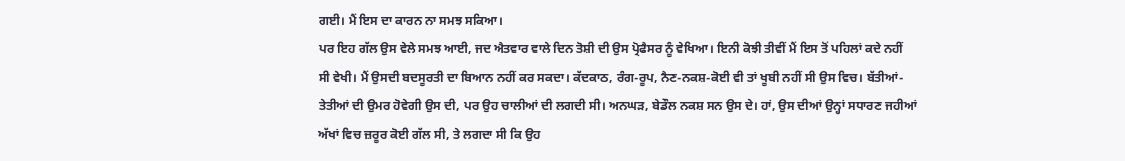ਗਈ। ਮੈਂ ਇਸ ਦਾ ਕਾਰਨ ਨਾ ਸਮਝ ਸਕਿਆ।
ਪਰ ਇਹ ਗੱਲ ਉਸ ਵੇਲੇ ਸਮਝ ਆਈ, ਜਦ ਐਤਵਾਰ ਵਾਲੇ ਦਿਨ ਤੋਸ਼ੀ ਦੀ ਉਸ ਪ੍ਰੋਫੈਸਰ ਨੂੰ ਵੇਖਿਆ। ਇਨੀ ਕੋਝੀ ਤੀਵੀਂ ਮੈਂ ਇਸ ਤੋਂ ਪਹਿਲਾਂ ਕਦੇ ਨਹੀਂ ਸੀ ਵੇਖੀ। ਮੈਂ ਉਸਦੀ ਬਦਸੂਰਤੀ ਦਾ ਬਿਆਨ ਨਹੀਂ ਕਰ ਸਕਦਾ। ਕੱਦਕਾਠ, ਰੰਗ-ਰੂਪ, ਨੈਣ-ਨਕਸ਼-ਕੋਈ ਵੀ ਤਾਂ ਖੂਬੀ ਨਹੀਂ ਸੀ ਉਸ ਵਿਚ। ਬੱਤੀਆਂ-ਤੇਤੀਆਂ ਦੀ ਉਮਰ ਹੋਵੇਗੀ ਉਸ ਦੀ, ਪਰ ਉਹ ਚਾਲੀਆਂ ਦੀ ਲਗਦੀ ਸੀ। ਅਨਘੜ, ਬੇਡੌਲ ਨਕਸ਼ ਸਨ ਉਸ ਦੇ। ਹਾਂ, ਉਸ ਦੀਆਂ ਉਨ੍ਹਾਂ ਸਧਾਰਣ ਜਹੀਆਂ ਅੱਖਾਂ ਵਿਚ ਜ਼ਰੂਰ ਕੋਈ ਗੱਲ ਸੀ, ਤੇ ਲਗਦਾ ਸੀ ਕਿ ਉਹ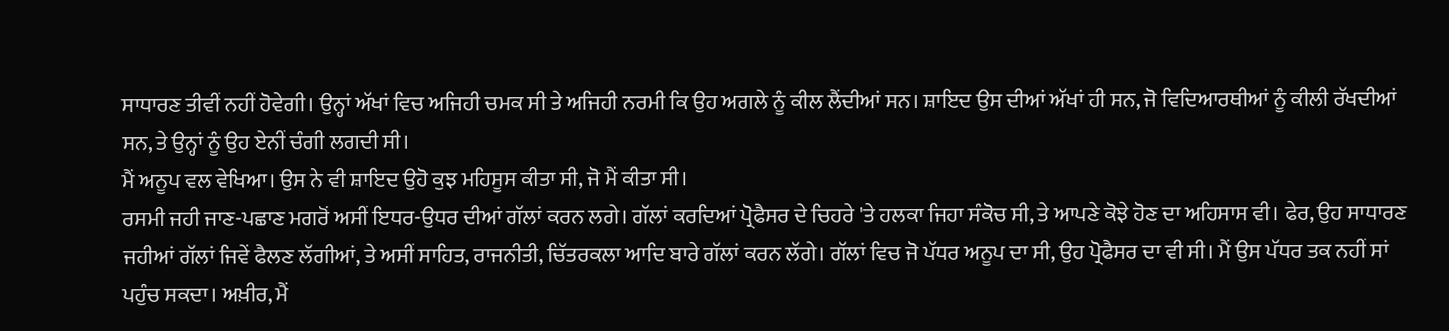ਸਾਧਾਰਣ ਤੀਵੀਂ ਨਹੀਂ ਹੋਵੇਗੀ। ਉਨ੍ਹਾਂ ਅੱਖਾਂ ਵਿਚ ਅਜਿਹੀ ਚਮਕ ਸੀ ਤੇ ਅਜਿਹੀ ਨਰਮੀ ਕਿ ਉਹ ਅਗਲੇ ਨੂੰ ਕੀਲ ਲੈਂਦੀਆਂ ਸਨ। ਸ਼ਾਇਦ ਉਸ ਦੀਆਂ ਅੱਖਾਂ ਹੀ ਸਨ, ਜੋ ਵਿਦਿਆਰਥੀਆਂ ਨੂੰ ਕੀਲੀ ਰੱਖਦੀਆਂ ਸਨ, ਤੇ ਉਨ੍ਹਾਂ ਨੂੰ ਉਹ ਏਨੀਂ ਚੰਗੀ ਲਗਦੀ ਸੀ।
ਮੈਂ ਅਨੂਪ ਵਲ ਵੇਖਿਆ। ਉਸ ਨੇ ਵੀ ਸ਼ਾਇਦ ਉਹੋ ਕੁਝ ਮਹਿਸੂਸ ਕੀਤਾ ਸੀ, ਜੋ ਮੈਂ ਕੀਤਾ ਸੀ।
ਰਸਮੀ ਜਹੀ ਜਾਣ-ਪਛਾਣ ਮਗਰੋਂ ਅਸੀਂ ਇਧਰ-ਉਧਰ ਦੀਆਂ ਗੱਲਾਂ ਕਰਨ ਲਗੇ। ਗੱਲਾਂ ਕਰਦਿਆਂ ਪ੍ਰੋਫੈਸਰ ਦੇ ਚਿਹਰੇ 'ਤੇ ਹਲਕਾ ਜਿਹਾ ਸੰਕੋਚ ਸੀ, ਤੇ ਆਪਣੇ ਕੋਝੇ ਹੋਣ ਦਾ ਅਹਿਸਾਸ ਵੀ। ਫੇਰ, ਉਹ ਸਾਧਾਰਣ ਜਹੀਆਂ ਗੱਲਾਂ ਜਿਵੇਂ ਫੈਲਣ ਲੱਗੀਆਂ, ਤੇ ਅਸੀਂ ਸਾਹਿਤ, ਰਾਜਨੀਤੀ, ਚਿੱਤਰਕਲਾ ਆਦਿ ਬਾਰੇ ਗੱਲਾਂ ਕਰਨ ਲੱਗੇ। ਗੱਲਾਂ ਵਿਚ ਜੋ ਪੱਧਰ ਅਨੂਪ ਦਾ ਸੀ, ਉਹ ਪ੍ਰੋਫੈਸਰ ਦਾ ਵੀ ਸੀ। ਮੈਂ ਉਸ ਪੱਧਰ ਤਕ ਨਹੀਂ ਸਾਂ ਪਹੁੰਚ ਸਕਦਾ। ਅਖ਼ੀਰ, ਮੈਂ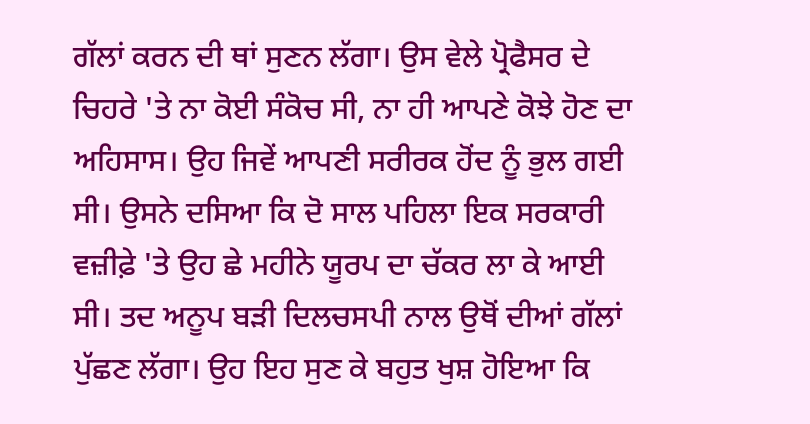ਗੱਲਾਂ ਕਰਨ ਦੀ ਥਾਂ ਸੁਣਨ ਲੱਗਾ। ਉਸ ਵੇਲੇ ਪ੍ਰੋਫੈਸਰ ਦੇ ਚਿਹਰੇ 'ਤੇ ਨਾ ਕੋਈ ਸੰਕੋਚ ਸੀ, ਨਾ ਹੀ ਆਪਣੇ ਕੋਝੇ ਹੋਣ ਦਾ ਅਹਿਸਾਸ। ਉਹ ਜਿਵੇਂ ਆਪਣੀ ਸਰੀਰਕ ਹੋਂਦ ਨੂੰ ਭੁਲ ਗਈ ਸੀ। ਉਸਨੇ ਦਸਿਆ ਕਿ ਦੋ ਸਾਲ ਪਹਿਲਾ ਇਕ ਸਰਕਾਰੀ ਵਜ਼ੀਫ਼ੇ 'ਤੇ ਉਹ ਛੇ ਮਹੀਨੇ ਯੂਰਪ ਦਾ ਚੱਕਰ ਲਾ ਕੇ ਆਈ ਸੀ। ਤਦ ਅਨੂਪ ਬੜੀ ਦਿਲਚਸਪੀ ਨਾਲ ਉਥੋਂ ਦੀਆਂ ਗੱਲਾਂ ਪੁੱਛਣ ਲੱਗਾ। ਉਹ ਇਹ ਸੁਣ ਕੇ ਬਹੁਤ ਖੁਸ਼ ਹੋਇਆ ਕਿ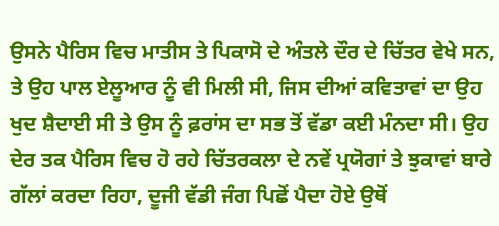ਉਸਨੇ ਪੈਰਿਸ ਵਿਚ ਮਾਤੀਸ ਤੇ ਪਿਕਾਸੋ ਦੇ ਅੰਤਲੇ ਦੌਰ ਦੇ ਚਿੱਤਰ ਵੇਖੇ ਸਨ, ਤੇ ਉਹ ਪਾਲ ਏਲੂਆਰ ਨੂੰ ਵੀ ਮਿਲੀ ਸੀ, ਜਿਸ ਦੀਆਂ ਕਵਿਤਾਵਾਂ ਦਾ ਉਹ ਖੁਦ ਸ਼ੈਦਾਈ ਸੀ ਤੇ ਉਸ ਨੂੰ ਫ਼ਰਾਂਸ ਦਾ ਸਭ ਤੋਂ ਵੱਡਾ ਕਈ ਮੰਨਦਾ ਸੀ। ਉਹ ਦੇਰ ਤਕ ਪੈਰਿਸ ਵਿਚ ਹੋ ਰਹੇ ਚਿੱਤਰਕਲਾ ਦੇ ਨਵੇਂ ਪ੍ਰਯੋਗਾਂ ਤੇ ਝੁਕਾਵਾਂ ਬਾਰੇ ਗੱਲਾਂ ਕਰਦਾ ਰਿਹਾ, ਦੂਜੀ ਵੱਡੀ ਜੰਗ ਪਿਛੋਂ ਪੈਦਾ ਹੋਏ ਉਥੋਂ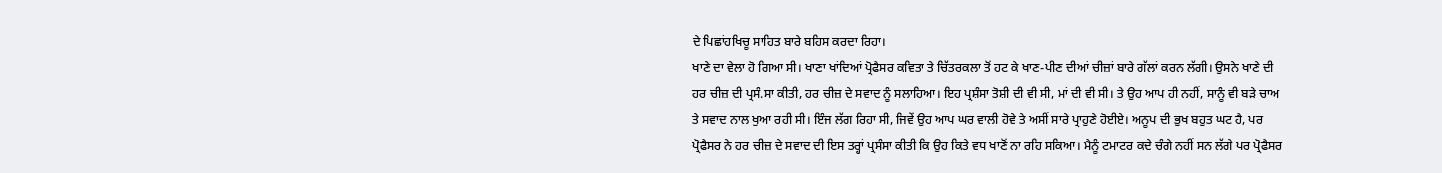ਦੇ ਪਿਛਾਂਹਖਿਚੂ ਸਾਹਿਤ ਬਾਰੇ ਬਹਿਸ ਕਰਦਾ ਰਿਹਾ।
ਖਾਣੇ ਦਾ ਵੇਲਾ ਹੋ ਗਿਆ ਸੀ। ਖਾਣਾ ਖਾਂਦਿਆਂ ਪ੍ਰੋਫੈਸਰ ਕਵਿਤਾ ਤੇ ਚਿੱਤਰਕਲਾ ਤੋਂ ਹਟ ਕੇ ਖਾਣ-ਪੀਣ ਦੀਆਂ ਚੀਜ਼ਾਂ ਬਾਰੇ ਗੱਲਾਂ ਕਰਨ ਲੱਗੀ। ਉਸਨੇ ਖਾਣੇ ਦੀ ਹਰ ਚੀਜ਼ ਦੀ ਪ੍ਰਸੰ.ਸਾ ਕੀਤੀ, ਹਰ ਚੀਜ਼ ਦੇ ਸਵਾਦ ਨੂੰ ਸਲਾਹਿਆ। ਇਹ ਪ੍ਰਸ਼ੰਸਾ ਤੋਸ਼ੀ ਦੀ ਵੀ ਸੀ, ਮਾਂ ਦੀ ਵੀ ਸੀ। ਤੇ ਉਹ ਆਪ ਹੀ ਨਹੀਂ, ਸਾਨੂੰ ਵੀ ਬੜੇ ਚਾਅ ਤੇ ਸਵਾਦ ਨਾਲ ਖੁਆ ਰਹੀ ਸੀ। ਇੰਜ ਲੱਗ ਰਿਹਾ ਸੀ, ਜਿਵੇਂ ਉਹ ਆਪ ਘਰ ਵਾਲੀ ਹੋਵੇ ਤੇ ਅਸੀਂ ਸਾਰੇ ਪ੍ਰਾਹੁਣੇ ਹੋਈਏ। ਅਨੂਪ ਦੀ ਭੁਖ ਬਹੁਤ ਘਟ ਹੈ, ਪਰ ਪ੍ਰੋਫੈਸਰ ਨੇ ਹਰ ਚੀਜ਼ ਦੇ ਸਵਾਦ ਦੀ ਇਸ ਤਰ੍ਹਾਂ ਪ੍ਰਸੰਸਾ ਕੀਤੀ ਕਿ ਉਹ ਕਿਤੇ ਵਧ ਖਾਣੋਂ ਨਾ ਰਹਿ ਸਕਿਆ। ਮੈਨੂੰ ਟਮਾਟਰ ਕਦੇ ਚੰਗੇ ਨਹੀਂ ਸਨ ਲੱਗੇ ਪਰ ਪ੍ਰੋਫੈਸਰ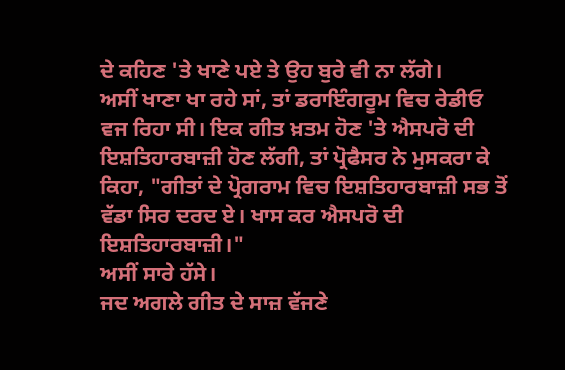ਦੇ ਕਹਿਣ 'ਤੇ ਖਾਣੇ ਪਏ ਤੇ ਉਹ ਬੁਰੇ ਵੀ ਨਾ ਲੱਗੇ।
ਅਸੀਂ ਖਾਣਾ ਖਾ ਰਹੇ ਸਾਂ, ਤਾਂ ਡਰਾਇੰਗਰੂਮ ਵਿਚ ਰੇਡੀਓ ਵਜ ਰਿਹਾ ਸੀ। ਇਕ ਗੀਤ ਖ਼ਤਮ ਹੋਣ 'ਤੇ ਐਸਪਰੋ ਦੀ ਇਸ਼ਤਿਹਾਰਬਾਜ਼ੀ ਹੋਣ ਲੱਗੀ, ਤਾਂ ਪ੍ਰੋਫੈਸਰ ਨੇ ਮੁਸਕਰਾ ਕੇ ਕਿਹਾ, "ਗੀਤਾਂ ਦੇ ਪ੍ਰੋਗਰਾਮ ਵਿਚ ਇਸ਼ਤਿਹਾਰਬਾਜ਼ੀ ਸਭ ਤੋਂ ਵੱਡਾ ਸਿਰ ਦਰਦ ਏ। ਖਾਸ ਕਰ ਐਸਪਰੋ ਦੀ ਇਸ਼ਤਿਹਾਰਬਾਜ਼ੀ।"
ਅਸੀਂ ਸਾਰੇ ਹੱਸੇ।
ਜਦ ਅਗਲੇ ਗੀਤ ਦੇ ਸਾਜ਼ ਵੱਜਣੇ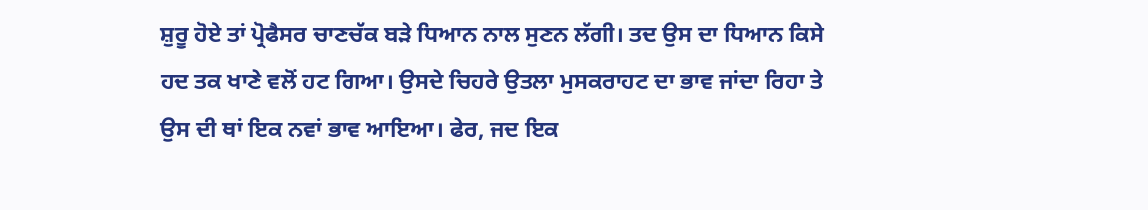ਸ਼ੁਰੂ ਹੋਏ ਤਾਂ ਪ੍ਰੋਫੈਸਰ ਚਾਣਚੱਕ ਬੜੇ ਧਿਆਨ ਨਾਲ ਸੁਣਨ ਲੱਗੀ। ਤਦ ਉਸ ਦਾ ਧਿਆਨ ਕਿਸੇ ਹਦ ਤਕ ਖਾਣੇ ਵਲੋਂ ਹਟ ਗਿਆ। ਉਸਦੇ ਚਿਹਰੇ ਉਤਲਾ ਮੁਸਕਰਾਹਟ ਦਾ ਭਾਵ ਜਾਂਦਾ ਰਿਹਾ ਤੇ ਉਸ ਦੀ ਥਾਂ ਇਕ ਨਵਾਂ ਭਾਵ ਆਇਆ। ਫੇਰ, ਜਦ ਇਕ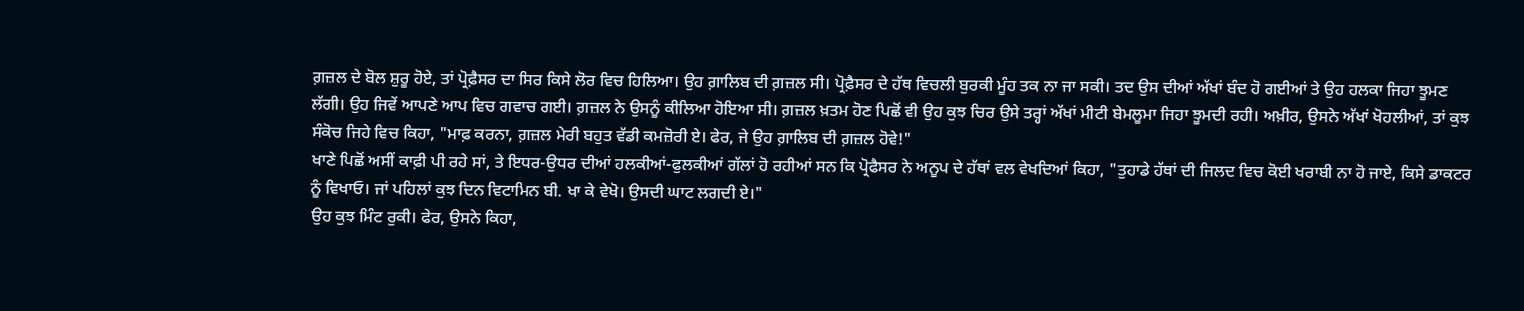ਗ਼ਜ਼ਲ ਦੇ ਬੋਲ ਸ਼ੁਰੂ ਹੋਏ, ਤਾਂ ਪ੍ਰੋਫ਼ੈਸਰ ਦਾ ਸਿਰ ਕਿਸੇ ਲੋਰ ਵਿਚ ਹਿਲਿਆ। ਉਹ ਗ਼ਾਲਿਬ ਦੀ ਗ਼ਜ਼ਲ ਸੀ। ਪ੍ਰੋਫ਼ੈਸਰ ਦੇ ਹੱਥ ਵਿਚਲੀ ਬੁਰਕੀ ਮੂੰਹ ਤਕ ਨਾ ਜਾ ਸਕੀ। ਤਦ ਉਸ ਦੀਆਂ ਅੱਖਾਂ ਬੰਦ ਹੋ ਗਈਆਂ ਤੇ ਉਹ ਹਲਕਾ ਜਿਹਾ ਝੂਮਣ ਲੱਗੀ। ਉਹ ਜਿਵੇਂ ਆਪਣੇ ਆਪ ਵਿਚ ਗਵਾਚ ਗਈ। ਗ਼ਜ਼ਲ ਨੇ ਉਸਨੂੰ ਕੀਲਿਆ ਹੋਇਆ ਸੀ। ਗ਼ਜ਼ਲ ਖ਼ਤਮ ਹੋਣ ਪਿਛੋਂ ਵੀ ਉਹ ਕੁਝ ਚਿਰ ਉਸੇ ਤਰ੍ਹਾਂ ਅੱਖਾਂ ਮੀਟੀ ਬੇਮਲੂਮਾ ਜਿਹਾ ਝੂਮਦੀ ਰਹੀ। ਅਖ਼ੀਰ, ਉਸਨੇ ਅੱਖਾਂ ਖੋਹਲੀਆਂ, ਤਾਂ ਕੁਝ ਸੰਕੋਚ ਜਿਹੇ ਵਿਚ ਕਿਹਾ, "ਮਾਫ਼ ਕਰਨਾ, ਗ਼ਜ਼ਲ ਮੇਰੀ ਬਹੁਤ ਵੱਡੀ ਕਮਜ਼ੋਰੀ ਏ। ਫੇਰ, ਜੇ ਉਹ ਗ਼ਾਲਿਬ ਦੀ ਗ਼ਜ਼ਲ ਹੋਵੇ!"
ਖਾਣੇ ਪਿਛੋਂ ਅਸੀਂ ਕਾਫ਼ੀ ਪੀ ਰਹੇ ਸਾਂ, ਤੇ ਇਧਰ-ਉਧਰ ਦੀਆਂ ਹਲਕੀਆਂ-ਫੁਲਕੀਆਂ ਗੱਲਾਂ ਹੋ ਰਹੀਆਂ ਸਨ ਕਿ ਪ੍ਰੋਫੈਸਰ ਨੇ ਅਨੂਪ ਦੇ ਹੱਥਾਂ ਵਲ ਵੇਖਦਿਆਂ ਕਿਹਾ, "ਤੁਹਾਡੇ ਹੱਥਾਂ ਦੀ ਜਿਲਦ ਵਿਚ ਕੋਈ ਖਰਾਬੀ ਨਾ ਹੋ ਜਾਏ, ਕਿਸੇ ਡਾਕਟਰ ਨੂੰ ਵਿਖਾਓ। ਜਾਂ ਪਹਿਲਾਂ ਕੁਝ ਦਿਨ ਵਿਟਾਮਿਨ ਬੀ. ਖਾ ਕੇ ਵੇਖੋ। ਉਸਦੀ ਘਾਟ ਲਗਦੀ ਏ।"
ਉਹ ਕੁਝ ਮਿੰਟ ਰੁਕੀ। ਫੇਰ, ਉਸਨੇ ਕਿਹਾ,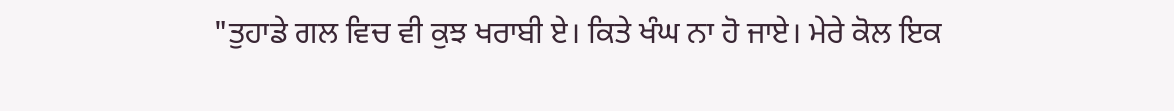"ਤੁਹਾਡੇ ਗਲ ਵਿਚ ਵੀ ਕੁਝ ਖਰਾਬੀ ਏ। ਕਿਤੇ ਖੰਘ ਨਾ ਹੋ ਜਾਏ। ਮੇਰੇ ਕੋਲ ਇਕ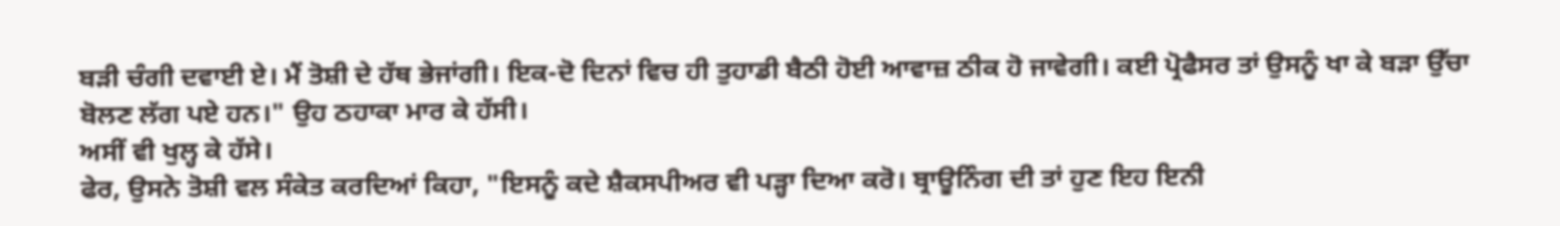ਬੜੀ ਚੰਗੀ ਦਵਾਈ ਏ। ਮੈਂ ਤੋਸ਼ੀ ਦੇ ਹੱਥ ਭੇਜਾਂਗੀ। ਇਕ-ਦੋ ਦਿਨਾਂ ਵਿਚ ਹੀ ਤੁਹਾਡੀ ਬੈਠੀ ਹੋਈ ਆਵਾਜ਼ ਠੀਕ ਹੋ ਜਾਵੇਗੀ। ਕਈ ਪ੍ਰੋਫੈਸਰ ਤਾਂ ਉਸਨੂੰ ਖਾ ਕੇ ਬੜਾ ਉੱਚਾ ਬੋਲਣ ਲੱਗ ਪਏ ਹਨ।" ਉਹ ਠਹਾਕਾ ਮਾਰ ਕੇ ਹੱਸੀ।
ਅਸੀਂ ਵੀ ਖੁਲ੍ਹ ਕੇ ਹੱਸੇ।
ਫੇਰ, ਉਸਨੇ ਤੋਸ਼ੀ ਵਲ ਸੰਕੇਤ ਕਰਦਿਆਂ ਕਿਹਾ, "ਇਸਨੂੰ ਕਦੇ ਸ਼ੈਕਸਪੀਅਰ ਵੀ ਪੜ੍ਹਾ ਦਿਆ ਕਰੋ। ਬ੍ਰਾਊਨਿੰਗ ਦੀ ਤਾਂ ਹੁਣ ਇਹ ਇਨੀ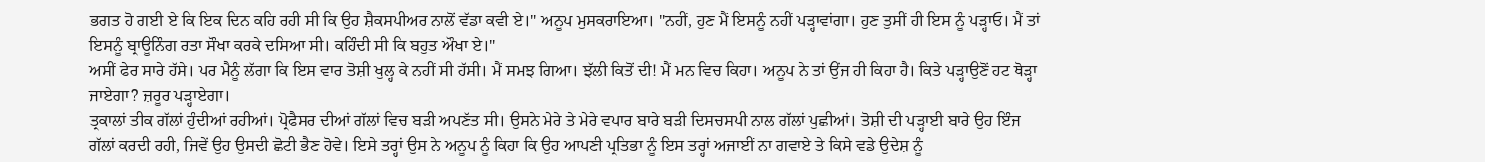ਭਗਤ ਹੋ ਗਈ ਏ ਕਿ ਇਕ ਦਿਨ ਕਹਿ ਰਹੀ ਸੀ ਕਿ ਉਹ ਸ਼ੈਕਸਪੀਅਰ ਨਾਲੋਂ ਵੱਡਾ ਕਵੀ ਏ।" ਅਨੂਪ ਮੁਸਕਰਾਇਆ। "ਨਹੀਂ, ਹੁਣ ਮੈਂ ਇਸਨੂੰ ਨਹੀਂ ਪੜ੍ਹਾਵਾਂਗਾ। ਹੁਣ ਤੁਸੀਂ ਹੀ ਇਸ ਨੂੰ ਪੜ੍ਹਾਓ। ਮੈਂ ਤਾਂ ਇਸਨੂੰ ਬ੍ਰਾਊਨਿੰਗ ਰਤਾ ਸੌਖਾ ਕਰਕੇ ਦਸਿਆ ਸੀ। ਕਹਿੰਦੀ ਸੀ ਕਿ ਬਹੁਤ ਔਖਾ ਏ।"
ਅਸੀਂ ਫੇਰ ਸਾਰੇ ਹੱਸੇ। ਪਰ ਮੈਨੂੰ ਲੱਗਾ ਕਿ ਇਸ ਵਾਰ ਤੋਸ਼ੀ ਖੁਲ੍ਹ ਕੇ ਨਹੀਂ ਸੀ ਹੱਸੀ। ਮੈਂ ਸਮਝ ਗਿਆ। ਝੱਲੀ ਕਿਤੋਂ ਦੀ! ਮੈਂ ਮਨ ਵਿਚ ਕਿਹਾ। ਅਨੂਪ ਨੇ ਤਾਂ ਉਂਜ ਹੀ ਕਿਹਾ ਹੈ। ਕਿਤੇ ਪੜ੍ਹਾਉਣੋਂ ਹਟ ਥੋੜ੍ਹਾ ਜਾਏਗਾ? ਜ਼ਰੂਰ ਪੜ੍ਹਾਏਗਾ।
ਤ੍ਰਕਾਲਾਂ ਤੀਕ ਗੱਲਾਂ ਹੁੰਦੀਆਂ ਰਹੀਆਂ। ਪ੍ਰੋਫੈਸਰ ਦੀਆਂ ਗੱਲਾਂ ਵਿਚ ਬੜੀ ਅਪਣੱਤ ਸੀ। ਉਸਨੇ ਮੇਰੇ ਤੇ ਮੇਰੇ ਵਪਾਰ ਬਾਰੇ ਬੜੀ ਦਿਸਚਸਪੀ ਨਾਲ ਗੱਲਾਂ ਪੁਛੀਆਂ। ਤੋਸ਼ੀ ਦੀ ਪੜ੍ਹਾਈ ਬਾਰੇ ਉਹ ਇੰਜ ਗੱਲਾਂ ਕਰਦੀ ਰਹੀ, ਜਿਵੇਂ ਉਹ ਉਸਦੀ ਛੋਟੀ ਭੈਣ ਹੋਵੇ। ਇਸੇ ਤਰ੍ਹਾਂ ਉਸ ਨੇ ਅਨੂਪ ਨੂੰ ਕਿਹਾ ਕਿ ਉਹ ਆਪਣੀ ਪ੍ਰਤਿਭਾ ਨੂੰ ਇਸ ਤਰ੍ਹਾਂ ਅਜਾਈਂ ਨਾ ਗਵਾਏ ਤੇ ਕਿਸੇ ਵਡੇ ਉਦੇਸ਼ ਨੂੰ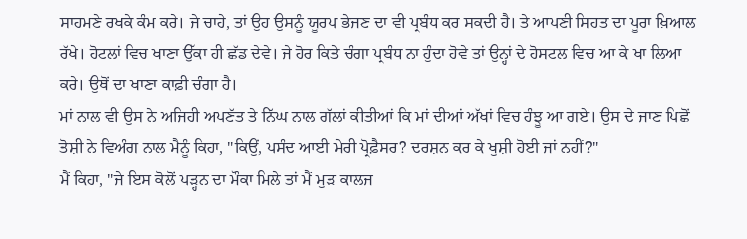ਸਾਹਮਣੇ ਰਖਕੇ ਕੰਮ ਕਰੇ। ਜੇ ਚਾਹੇ, ਤਾਂ ਉਹ ਉਸਨੂੰ ਯੂਰਪ ਭੇਜਣ ਦਾ ਵੀ ਪ੍ਰਬੰਧ ਕਰ ਸਕਦੀ ਹੈ। ਤੇ ਆਪਣੀ ਸਿਹਤ ਦਾ ਪੂਰਾ ਖ਼ਿਆਲ ਰੱਖੇ। ਹੋਟਲਾਂ ਵਿਚ ਖਾਣਾ ਉੱਕਾ ਹੀ ਛੱਡ ਦੇਵੇ। ਜੇ ਹੋਰ ਕਿਤੇ ਚੰਗਾ ਪ੍ਰਬੰਧ ਨਾ ਹੁੰਦਾ ਹੋਵੇ ਤਾਂ ਉਨ੍ਹਾਂ ਦੇ ਹੋਸਟਲ ਵਿਚ ਆ ਕੇ ਖਾ ਲਿਆ ਕਰੇ। ਉਥੋਂ ਦਾ ਖਾਣਾ ਕਾਫ਼ੀ ਚੰਗਾ ਹੈ।
ਮਾਂ ਨਾਲ ਵੀ ਉਸ ਨੇ ਅਜਿਹੀ ਅਪਣੱਤ ਤੇ ਨਿੱਘ ਨਾਲ ਗੱਲਾਂ ਕੀਤੀਆਂ ਕਿ ਮਾਂ ਦੀਆਂ ਅੱਖਾਂ ਵਿਚ ਹੰਝੂ ਆ ਗਏ। ਉਸ ਦੇ ਜਾਣ ਪਿਛੋਂ ਤੋਸ਼ੀ ਨੇ ਵਿਅੰਗ ਨਾਲ ਮੈਨੂੰ ਕਿਹਾ, "ਕਿਉਂ, ਪਸੰਦ ਆਈ ਮੇਰੀ ਪ੍ਰੋਫ਼ੈਸਰ? ਦਰਸ਼ਨ ਕਰ ਕੇ ਖੁਸ਼ੀ ਹੋਈ ਜਾਂ ਨਹੀਂ?"
ਮੈਂ ਕਿਹਾ, "ਜੇ ਇਸ ਕੋਲੋਂ ਪੜ੍ਹਨ ਦਾ ਮੌਕਾ ਮਿਲੇ ਤਾਂ ਮੈਂ ਮੁੜ ਕਾਲਜ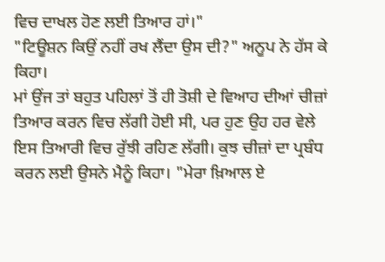ਵਿਚ ਦਾਖਲ ਹੋਣ ਲਈ ਤਿਆਰ ਹਾਂ।"
"ਟਿਊਸ਼ਨ ਕਿਉਂ ਨਹੀਂ ਰਖ ਲੈਂਦਾ ਉਸ ਦੀ?" ਅਨੂਪ ਨੇ ਹੱਸ ਕੇ ਕਿਹਾ।
ਮਾਂ ਉਂਜ ਤਾਂ ਬਹੁਤ ਪਹਿਲਾਂ ਤੋਂ ਹੀ ਤੋਸ਼ੀ ਦੇ ਵਿਆਹ ਦੀਆਂ ਚੀਜ਼ਾਂ ਤਿਆਰ ਕਰਨ ਵਿਚ ਲੱਗੀ ਹੋਈ ਸੀ, ਪਰ ਹੁਣ ਉਹ ਹਰ ਵੇਲੇ ਇਸ ਤਿਆਰੀ ਵਿਚ ਰੁੱਝੀ ਰਹਿਣ ਲੱਗੀ। ਕੁਝ ਚੀਜ਼ਾਂ ਦਾ ਪ੍ਰਬੰਧ ਕਰਨ ਲਈ ਉਸਨੇ ਮੈਨੂੰ ਕਿਹਾ। "ਮੇਰਾ ਖ਼ਿਆਲ ਏ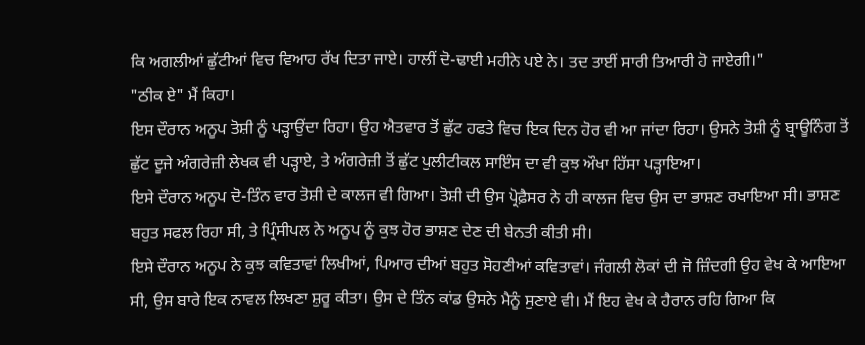ਕਿ ਅਗਲੀਆਂ ਛੁੱਟੀਆਂ ਵਿਚ ਵਿਆਹ ਰੱਖ ਦਿਤਾ ਜਾਏ। ਹਾਲੀਂ ਦੋ-ਢਾਈ ਮਹੀਨੇ ਪਏ ਨੇ। ਤਦ ਤਾਈਂ ਸਾਰੀ ਤਿਆਰੀ ਹੋ ਜਾਏਗੀ।"
"ਠੀਕ ਏ" ਮੈਂ ਕਿਹਾ।
ਇਸ ਦੌਰਾਨ ਅਨੂਪ ਤੋਸ਼ੀ ਨੂੰ ਪੜ੍ਹਾਉਂਦਾ ਰਿਹਾ। ਉਹ ਐਤਵਾਰ ਤੋਂ ਛੁੱਟ ਹਫਤੇ ਵਿਚ ਇਕ ਦਿਨ ਹੋਰ ਵੀ ਆ ਜਾਂਦਾ ਰਿਹਾ। ਉਸਨੇ ਤੋਸ਼ੀ ਨੂੰ ਬ੍ਰਾਊਨਿੰਗ ਤੋਂ ਛੁੱਟ ਦੂਜੇ ਅੰਗਰੇਜ਼ੀ ਲੇਖਕ ਵੀ ਪੜ੍ਹਾਏ, ਤੇ ਅੰਗਰੇਜ਼ੀ ਤੋਂ ਛੁੱਟ ਪੁਲੀਟੀਕਲ ਸਾਇੰਸ ਦਾ ਵੀ ਕੁਝ ਔਖਾ ਹਿੱਸਾ ਪੜ੍ਹਾਇਆ।
ਇਸੇ ਦੌਰਾਨ ਅਨੂਪ ਦੋ-ਤਿੰਨ ਵਾਰ ਤੋਸ਼ੀ ਦੇ ਕਾਲਜ ਵੀ ਗਿਆ। ਤੋਸ਼ੀ ਦੀ ਉਸ ਪ੍ਰੋਫ਼ੈਸਰ ਨੇ ਹੀ ਕਾਲਜ ਵਿਚ ਉਸ ਦਾ ਭਾਸ਼ਣ ਰਖਾਇਆ ਸੀ। ਭਾਸ਼ਣ ਬਹੁਤ ਸਫਲ ਰਿਹਾ ਸੀ, ਤੇ ਪ੍ਰਿੰਸੀਪਲ ਨੇ ਅਨੂਪ ਨੂੰ ਕੁਝ ਹੋਰ ਭਾਸ਼ਣ ਦੇਣ ਦੀ ਬੇਨਤੀ ਕੀਤੀ ਸੀ।
ਇਸੇ ਦੌਰਾਨ ਅਨੂਪ ਨੇ ਕੁਝ ਕਵਿਤਾਵਾਂ ਲਿਖੀਆਂ, ਪਿਆਰ ਦੀਆਂ ਬਹੁਤ ਸੋਹਣੀਆਂ ਕਵਿਤਾਵਾਂ। ਜੰਗਲੀ ਲੋਕਾਂ ਦੀ ਜੋ ਜ਼ਿੰਦਗੀ ਉਹ ਵੇਖ ਕੇ ਆਇਆ ਸੀ, ਉਸ ਬਾਰੇ ਇਕ ਨਾਵਲ ਲਿਖਣਾ ਸ਼ੁਰੂ ਕੀਤਾ। ਉਸ ਦੇ ਤਿੰਨ ਕਾਂਡ ਉਸਨੇ ਮੈਨੂੰ ਸੁਣਾਏ ਵੀ। ਮੈਂ ਇਹ ਵੇਖ ਕੇ ਹੈਰਾਨ ਰਹਿ ਗਿਆ ਕਿ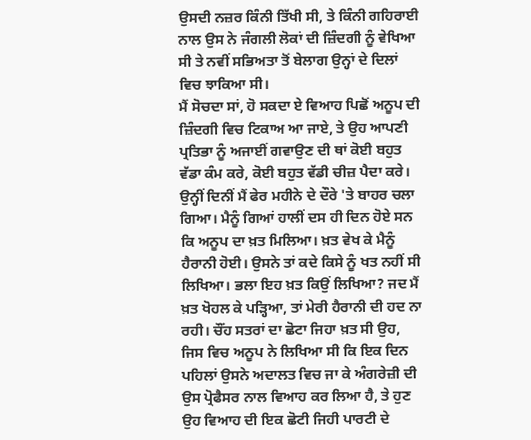ਉਸਦੀ ਨਜ਼ਰ ਕਿੰਨੀ ਤਿੱਖੀ ਸੀ, ਤੇ ਕਿੰਨੀ ਗਹਿਰਾਈ ਨਾਲ ਉਸ ਨੇ ਜੰਗਲੀ ਲੋਕਾਂ ਦੀ ਜ਼ਿੰਦਗੀ ਨੂੰ ਵੇਖਿਆ ਸੀ ਤੇ ਨਵੀਂ ਸਭਿਅਤਾ ਤੋਂ ਬੇਲਾਗ ਉਨ੍ਹਾਂ ਦੇ ਦਿਲਾਂ ਵਿਚ ਝਾਕਿਆ ਸੀ।
ਮੈਂ ਸੋਚਦਾ ਸਾਂ, ਹੋ ਸਕਦਾ ਏ ਵਿਆਹ ਪਿਛੋਂ ਅਨੂਪ ਦੀ ਜ਼ਿੰਦਗੀ ਵਿਚ ਟਿਕਾਅ ਆ ਜਾਏ, ਤੇ ਉਹ ਆਪਣੀ ਪ੍ਰਤਿਭਾ ਨੂੰ ਅਜਾਈਂ ਗਵਾਉਣ ਦੀ ਥਾਂ ਕੋਈ ਬਹੁਤ ਵੱਡਾ ਕੰਮ ਕਰੇ, ਕੋਈ ਬਹੁਤ ਵੱਡੀ ਚੀਜ਼ ਪੈਦਾ ਕਰੇ।
ਉਨ੍ਹੀਂ ਦਿਨੀਂ ਮੈਂ ਫੇਰ ਮਹੀਨੇ ਦੇ ਦੌਰੇ 'ਤੇ ਬਾਹਰ ਚਲਾ ਗਿਆ। ਮੈਨੂੰ ਗਿਆਂ ਹਾਲੀਂ ਦਸ ਹੀ ਦਿਨ ਹੋਏ ਸਨ ਕਿ ਅਨੂਪ ਦਾ ਖ਼ਤ ਮਿਲਿਆ। ਖ਼ਤ ਵੇਖ ਕੇ ਮੈਨੂੰ ਹੈਰਾਨੀ ਹੋਈ। ਉਸਨੇ ਤਾਂ ਕਦੇ ਕਿਸੇ ਨੂੰ ਖਤ ਨਹੀਂ ਸੀ ਲਿਖਿਆ। ਭਲਾ ਇਹ ਖ਼ਤ ਕਿਉਂ ਲਿਖਿਆ? ਜਦ ਮੈਂ ਖ਼ਤ ਖੋਹਲ ਕੇ ਪੜ੍ਹਿਆ, ਤਾਂ ਮੇਰੀ ਹੈਰਾਨੀ ਦੀ ਹਦ ਨਾ ਰਹੀ। ਚੌਂਹ ਸਤਰਾਂ ਦਾ ਛੋਟਾ ਜਿਹਾ ਖ਼ਤ ਸੀ ਉਹ, ਜਿਸ ਵਿਚ ਅਨੂਪ ਨੇ ਲਿਖਿਆ ਸੀ ਕਿ ਇਕ ਦਿਨ ਪਹਿਲਾਂ ਉਸਨੇ ਅਦਾਲਤ ਵਿਚ ਜਾ ਕੇ ਅੰਗਰੇਜ਼ੀ ਦੀ ਉਸ ਪ੍ਰੋਫੈਸਰ ਨਾਲ ਵਿਆਹ ਕਰ ਲਿਆ ਹੈ, ਤੇ ਹੁਣ ਉਹ ਵਿਆਹ ਦੀ ਇਕ ਛੋਟੀ ਜਿਹੀ ਪਾਰਟੀ ਦੇ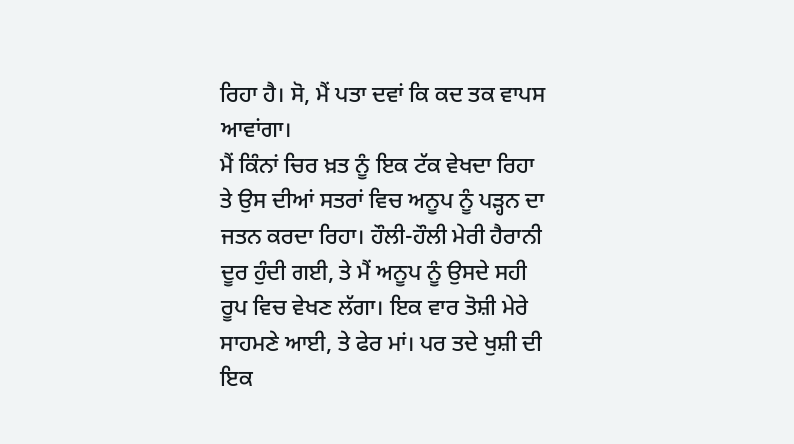ਰਿਹਾ ਹੈ। ਸੋ, ਮੈਂ ਪਤਾ ਦਵਾਂ ਕਿ ਕਦ ਤਕ ਵਾਪਸ ਆਵਾਂਗਾ।
ਮੈਂ ਕਿੰਨਾਂ ਚਿਰ ਖ਼ਤ ਨੂੰ ਇਕ ਟੱਕ ਵੇਖਦਾ ਰਿਹਾ ਤੇ ਉਸ ਦੀਆਂ ਸਤਰਾਂ ਵਿਚ ਅਨੂਪ ਨੂੰ ਪੜ੍ਹਨ ਦਾ ਜਤਨ ਕਰਦਾ ਰਿਹਾ। ਹੌਲੀ-ਹੌਲੀ ਮੇਰੀ ਹੈਰਾਨੀ ਦੂਰ ਹੁੰਦੀ ਗਈ, ਤੇ ਮੈਂ ਅਨੂਪ ਨੂੰ ਉਸਦੇ ਸਹੀ ਰੂਪ ਵਿਚ ਵੇਖਣ ਲੱਗਾ। ਇਕ ਵਾਰ ਤੋਸ਼ੀ ਮੇਰੇ ਸਾਹਮਣੇ ਆਈ, ਤੇ ਫੇਰ ਮਾਂ। ਪਰ ਤਦੇ ਖੁਸ਼ੀ ਦੀ ਇਕ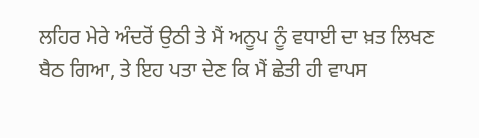ਲਹਿਰ ਮੇਰੇ ਅੰਦਰੋਂ ਉਠੀ ਤੇ ਮੈਂ ਅਨੂਪ ਨੂੰ ਵਧਾਈ ਦਾ ਖ਼ਤ ਲਿਖਣ ਬੈਠ ਗਿਆ, ਤੇ ਇਹ ਪਤਾ ਦੇਣ ਕਿ ਮੈਂ ਛੇਤੀ ਹੀ ਵਾਪਸ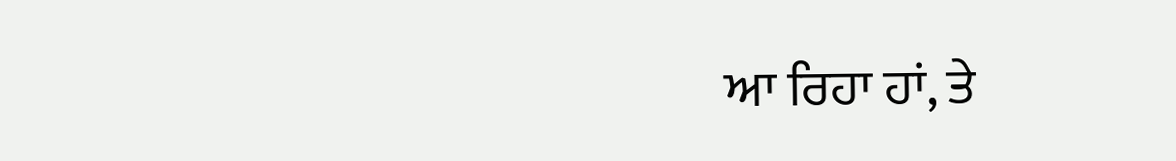ਆ ਰਿਹਾ ਹਾਂ, ਤੇ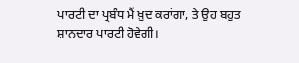ਪਾਰਟੀ ਦਾ ਪ੍ਰਬੰਧ ਮੈਂ ਖ਼ੁਦ ਕਰਾਂਗਾ, ਤੇ ਉਹ ਬਹੁਤ ਸ਼ਾਨਦਾਰ ਪਾਰਟੀ ਹੋਵੇਗੀ।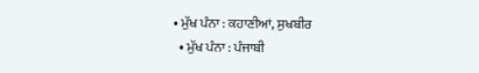• ਮੁੱਖ ਪੰਨਾ : ਕਹਾਣੀਆਂ, ਸੁਖਬੀਰ
  • ਮੁੱਖ ਪੰਨਾ : ਪੰਜਾਬੀ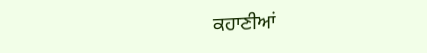ਕਹਾਣੀਆਂ